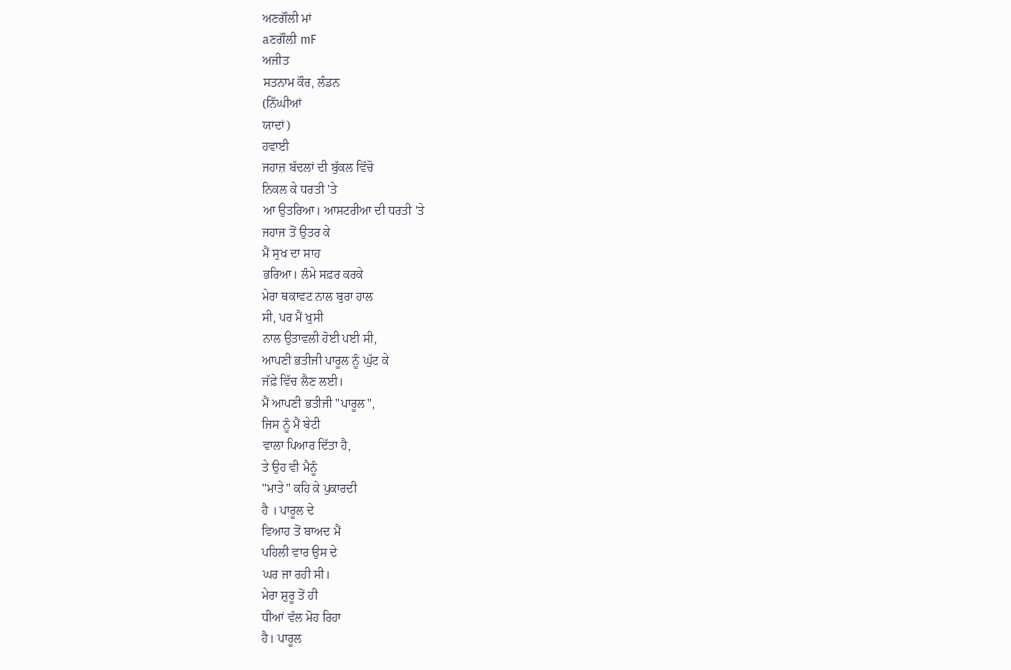ਅਣਗੌਲੀ ਮਾਂ
aਣਗੌਲ਼ੀ mF
ਅਜੀਤ
ਸਤਨਾਮ ਕੌਰ, ਲੰਡਨ
(ਨਿੱਘੀਆਂ
ਯਾਦਾਂ)
ਹਵਾਈ
ਜਹਾਜ਼ ਬੱਦਲਾਂ ਦੀ ਬੁੱਕਲ ਵਿੱਚੋ
ਨਿਕਲ ਕੇ ਧਰਤੀ 'ਤੇ
ਆ ਉਤਰਿਆ। ਆਸਟਰੀਆ ਦੀ ਧਰਤੀ 'ਤੇ
ਜਹਾਜ ਤੋਂ ਉਤਰ ਕੇ
ਮੈਂ ਸੁਖ ਦਾ ਸਾਹ
ਭਰਿਆ। ਲੰਮੇ ਸਫ਼ਰ ਕਰਕੇ
ਮੇਰਾ ਥਕਾਵਟ ਨਾਲ ਬੁਰਾ ਹਾਲ
ਸੀ, ਪਰ ਮੈਂ ਖੁਸੀ
ਨਾਲ ਉਤਾਵਲੀ ਹੋਈ ਪਈ ਸੀ,
ਆਪਣੀ ਭਤੀਜੀ ਪਾਰੂਲ ਨੂੰ ਘੁੱਟ ਕੇ
ਜੱਫ਼ੇ ਵਿੱਚ ਲੈਣ ਲਈ।
ਮੈਂ ਆਪਣੀ ਭਤੀਜੀ "ਪਾਰੂਲ",
ਜਿਸ ਨੂੰ ਮੈਂ ਬੇਟੀ
ਵਾਲਾ ਪਿਆਰ ਦਿੱਤਾ ਹੈ,
ਤੇ ਉਹ ਵੀ ਮੈਨੂੰ
"ਮਾਤੇ" ਕਹਿ ਕੇ ਪੁਕਾਰਦੀ
ਹੈ । ਪਾਰੂਲ ਦੇ
ਵਿਆਹ ਤੋਂ ਬਾਅਦ ਮੈਂ
ਪਹਿਲੀ ਵਾਰ ਉਸ ਦੇ
ਘਰ ਜਾ ਰਹੀ ਸੀ।
ਮੇਰਾ ਸ਼ੁਰੂ ਤੋਂ ਹੀ
ਧੀਆਂ ਵੱਲ ਮੋਹ ਰਿਹਾ
ਹੈ। ਪਾਰੂਲ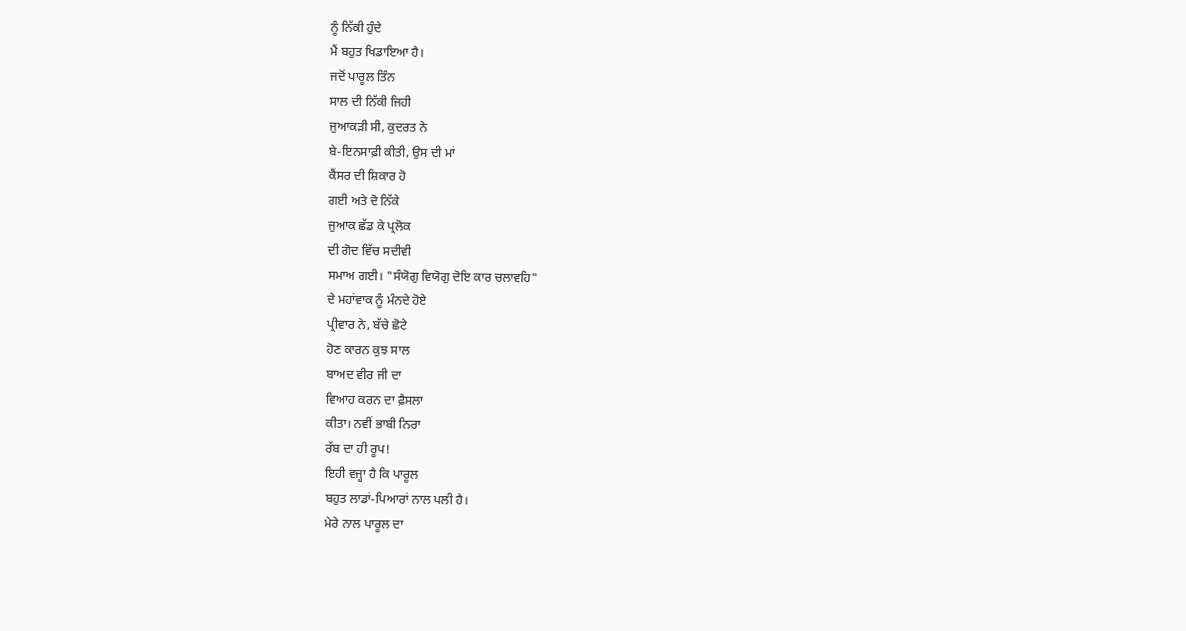ਨੂੰ ਨਿੱਕੀ ਹੁੰਦੇ
ਮੈਂ ਬਹੁਤ ਖਿਡਾਇਆ ਹੈ।
ਜਦੋਂ ਪਾਰੂਲ ਤਿੰਨ
ਸਾਲ ਦੀ ਨਿੱਕੀ ਜਿਹੀ
ਜੁਆਕੜੀ ਸੀ, ਕੁਦਰਤ ਨੇ
ਬੇ-ਇਨਸਾਫ਼ੀ ਕੀਤੀ, ਉਸ ਦੀ ਮਾਂ
ਕੈਂਸਰ ਦੀ ਸ਼ਿਕਾਰ ਹੋ
ਗਈ ਅਤੇ ਦੋ ਨਿੱਕੇ
ਜੁਆਕ ਛੱਡ ਕੇ ਪ੍ਰਲੋਕ
ਦੀ ਗੋਦ ਵਿੱਚ ਸਦੀਵੀ
ਸਮਾਅ ਗਈ। "ਸੰਯੋਗੁ ਵਿਯੋਗੁ ਦੋਇ ਕਾਰ ਚਲਾਵਹਿ"
ਦੇ ਮਹਾਂਵਾਕ ਨੂੰ ਮੰਨਦੇ ਹੋਏ
ਪ੍ਰੀਵਾਰ ਨੇ, ਬੱਚੇ ਛੋਟੇ
ਹੋਣ ਕਾਰਨ ਕੁਝ ਸਾਲ
ਬਾਅਦ ਵੀਰ ਜੀ ਦਾ
ਵਿਆਹ ਕਰਨ ਦਾ ਫ਼ੈਸਲਾ
ਕੀਤਾ। ਨਵੀਂ ਭਾਬੀ ਨਿਰਾ
ਰੱਬ ਦਾ ਹੀ ਰੂਪ!
ਇਹੀ ਵਜ੍ਹਾ ਹੈ ਕਿ ਪਾਰੂਲ
ਬਹੁਤ ਲਾਡਾਂ-ਪਿਆਰਾਂ ਨਾਲ ਪਲੀ ਹੈ।
ਮੇਰੇ ਨਾਲ ਪਾਰੂਲ ਦਾ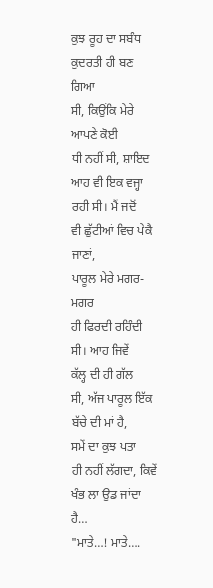ਕੁਝ ਰੂਹ ਦਾ ਸਬੰਧ
ਕੁਦਰਤੀ ਹੀ ਬਣ ਗਿਆ
ਸੀ, ਕਿਉਂਕਿ ਮੇਰੇ ਆਪਣੇ ਕੋਈ
ਧੀ ਨਹੀਂ ਸੀ, ਸ਼ਾਇਦ
ਆਹ ਵੀ ਇਕ ਵਜ੍ਹਾ
ਰਹੀ ਸੀ। ਮੈਂ ਜਦੋਂ
ਵੀ ਛੁੱਟੀਆਂ ਵਿਚ ਪੇਕੈ ਜਾਣਾਂ,
ਪਾਰੂਲ ਮੇਰੇ ਮਗਰ-ਮਗਰ
ਹੀ ਫਿਰਦੀ ਰਹਿੰਦੀ ਸੀ। ਆਹ ਜਿਵੇਂ
ਕੱਲ੍ਹ ਦੀ ਹੀ ਗੱਲ
ਸੀ, ਅੱਜ ਪਾਰੂਲ ਇੱਕ
ਬੱਚੇ ਦੀ ਮਾਂ ਹੈ,
ਸਮੇਂ ਦਾ ਕੁਝ ਪਤਾ
ਹੀ ਨਹੀਂ ਲੱਗਦਾ, ਕਿਵੇਂ
ਖੰਭ ਲਾ ਉਡ ਜਾਂਦਾ
ਹੈ…
"ਮਾਤੇ…! ਮਾਤੇ….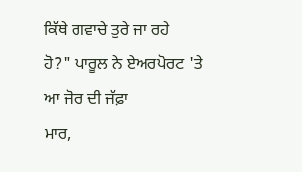ਕਿੱਥੇ ਗਵਾਚੇ ਤੁਰੇ ਜਾ ਰਹੇ
ਹੋ?" ਪਾਰੂਲ ਨੇ ਏਅਰਪੋਰਟ 'ਤੇ
ਆ ਜੋਰ ਦੀ ਜੱਫ਼ਾ
ਮਾਰ,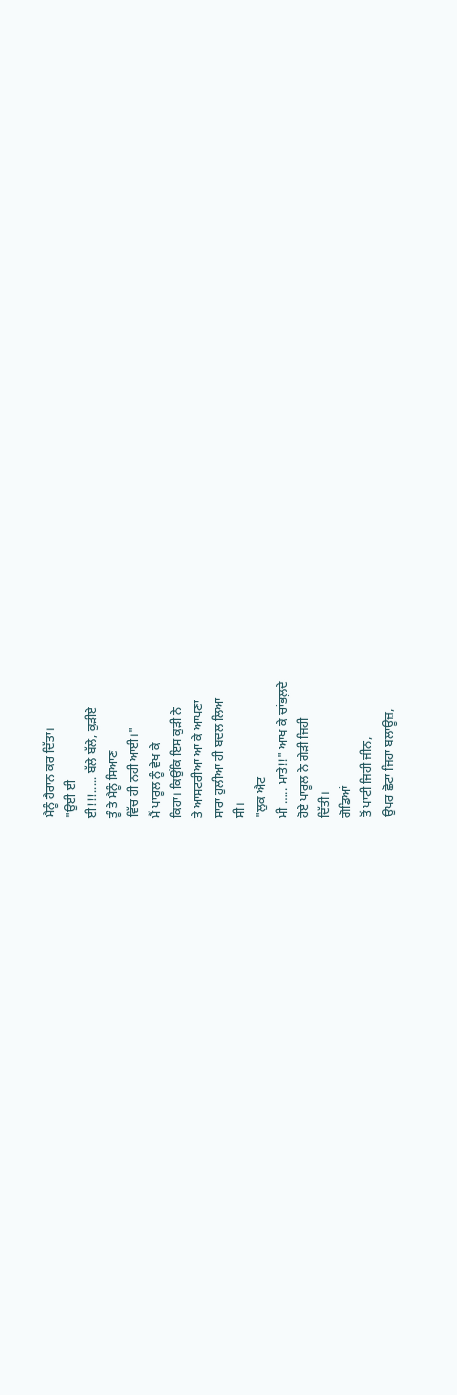ਮੈਨੂੰ ਹੈਰਾਨ ਕਰ ਦਿੱਤਾ।
"ਉਈ ਈ
ਈ!!!..... ਬੱਲੇ ਬੱਲੇ, ਕੁੜੀਏ
ਤੂੰ ਤੇ ਮੈਨੂੰ ਸਿਆਣ
ਵਿੱਚ ਹੀ ਨਹੀ ਆਈ।"
ਮੈਂ ਪਾਰੂਲ ਨੂੰ ਵੇਖ ਕੇ
ਕਿਹਾ। ਕਿਉਂਕਿ ਇਸ ਕੁੜੀ ਨੇ
ਤੇ ਆਸਟਰੀਆ ਆ ਕੇ ਆਪਣਾ
ਸਾਰਾ ਹੁਲੀਆ ਹੀ ਬਦਲ ਲਿਆ
ਸੀ।
"ਲੁਕ ਐਟ
ਮੀ ….. ਮਾਤੇ!!" ਆਖ ਕੇ ਚਾਂਭਲ਼ਦੇ
ਹੋਏ ਪਾਰੂਲ ਨੇ ਗੇੜੀ ਜਿਹੀ
ਦਿੱਤੀ।
ਗੋਡਿਆਂ
ਤੋਂ ਪਾਟੀ ਜਿਹੀ ਜੀਨ,
ਉਪਰ ਛੋਟਾ ਜਿਹਾ ਬਲਾਊਜ਼,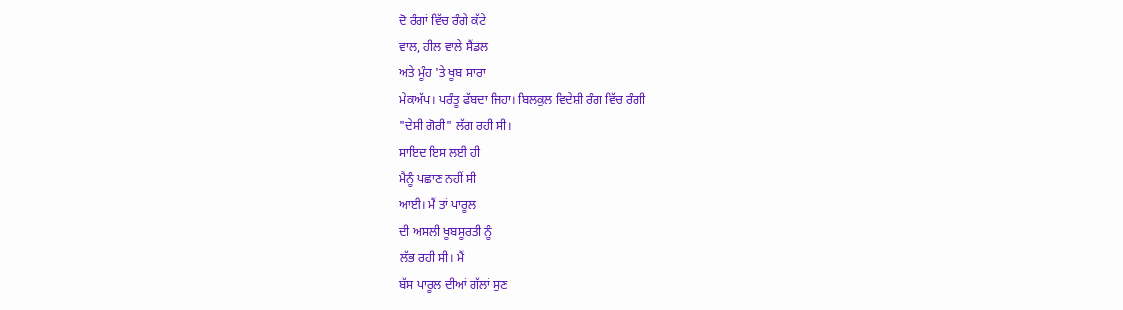ਦੋ ਰੰਗਾਂ ਵਿੱਚ ਰੰਗੇ ਕੱਟੇ
ਵਾਲ, ਹੀਲ ਵਾਲੇ ਸੈਂਡਲ
ਅਤੇ ਮੂੰਹ 'ਤੇ ਖੂਬ ਸਾਰਾ
ਮੇਕਅੱਪ। ਪਰੰਤੂ ਫੱਬਦਾ ਜਿਹਾ। ਬਿਲਕੁਲ ਵਿਦੇਸ਼ੀ ਰੰਗ ਵਿੱਚ ਰੰਗੀ
"ਦੇਸੀ ਗੋਰੀ" ਲੱਗ ਰਹੀ ਸੀ।
ਸਾਇਦ ਇਸ ਲਈ ਹੀ
ਮੈਨੂੰ ਪਛਾਣ ਨਹੀਂ ਸੀ
ਆਈ। ਮੈਂ ਤਾਂ ਪਾਰੂਲ
ਦੀ ਅਸਲੀ ਖੂਬਸੂਰਤੀ ਨੂੰ
ਲੱਭ ਰਹੀ ਸੀ। ਮੈਂ
ਬੱਸ ਪਾਰੂਲ ਦੀਆਂ ਗੱਲਾਂ ਸੁਣ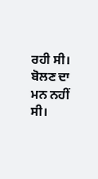ਰਹੀ ਸੀ। ਬੋਲਣ ਦਾ
ਮਨ ਨਹੀਂ ਸੀ।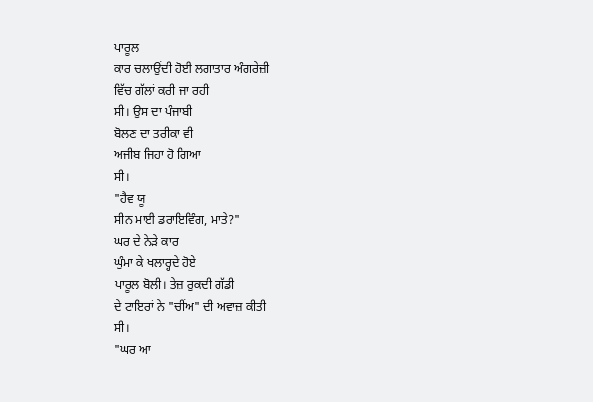ਪਾਰੂਲ
ਕਾਰ ਚਲਾਉਂਦੀ ਹੋਈ ਲਗਾਤਾਰ ਅੰਗਰੇਜ਼ੀ
ਵਿੱਚ ਗੱਲਾਂ ਕਰੀ ਜਾ ਰਹੀ
ਸੀ। ਉਸ ਦਾ ਪੰਜਾਬੀ
ਬੋਲਣ ਦਾ ਤਰੀਕਾ ਵੀ
ਅਜੀਬ ਜਿਹਾ ਹੋ ਗਿਆ
ਸੀ।
"ਹੈਵ ਯੂ
ਸੀਨ ਮਾਈ ਡਰਾਇਵਿੰਗ, ਮਾਤੇ?"
ਘਰ ਦੇ ਨੇੜੇ ਕਾਰ
ਘੁੰਮਾ ਕੇ ਖਲਾਰ੍ਹਦੇ ਹੋਏ
ਪਾਰੂਲ ਬੋਲੀ। ਤੇਜ਼ ਰੁਕਦੀ ਗੱਡੀ
ਦੇ ਟਾਇਰਾਂ ਨੇ "ਚੀਂਅ" ਦੀ ਅਵਾਜ਼ ਕੀਤੀ
ਸੀ।
"ਘਰ ਆ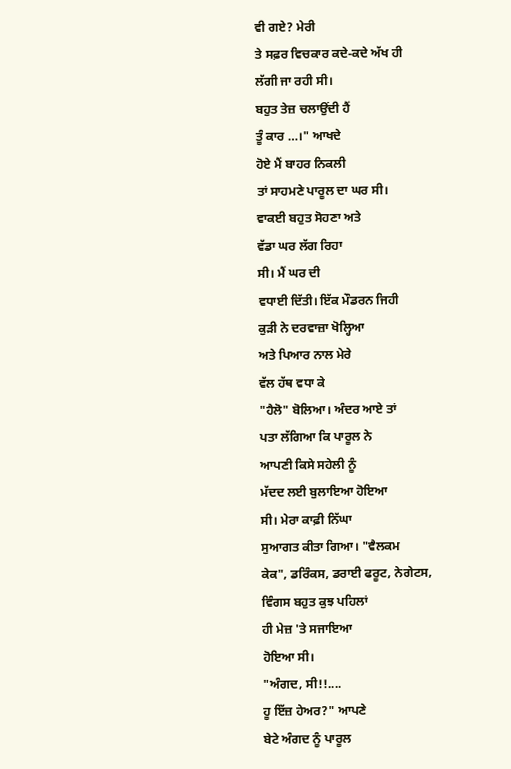ਵੀ ਗਏ? ਮੇਰੀ
ਤੇ ਸਫ਼ਰ ਵਿਚਕਾਰ ਕਦੇ-ਕਦੇ ਅੱਖ ਹੀ
ਲੱਗੀ ਜਾ ਰਹੀ ਸੀ।
ਬਹੁਤ ਤੇਜ਼ ਚਲਾਉਂਦੀ ਹੈਂ
ਤੂੰ ਕਾਰ …।" ਆਖਦੇ
ਹੋਏ ਮੈਂ ਬਾਹਰ ਨਿਕਲੀ
ਤਾਂ ਸਾਹਮਣੇ ਪਾਰੂਲ ਦਾ ਘਰ ਸੀ।
ਵਾਕਈ ਬਹੁਤ ਸੋਹਣਾ ਅਤੇ
ਵੱਡਾ ਘਰ ਲੱਗ ਰਿਹਾ
ਸੀ। ਮੈਂ ਘਰ ਦੀ
ਵਧਾਈ ਦਿੱਤੀ। ਇੱਕ ਮੌਡਰਨ ਜਿਹੀ
ਕੁੜੀ ਨੇ ਦਰਵਾਜ਼ਾ ਖੋਲ੍ਹਿਆ
ਅਤੇ ਪਿਆਰ ਨਾਲ ਮੇਰੇ
ਵੱਲ ਹੱਥ ਵਧਾ ਕੇ
"ਹੈਲੋ" ਬੋਲਿਆ। ਅੰਦਰ ਆਏ ਤਾਂ
ਪਤਾ ਲੱਗਿਆ ਕਿ ਪਾਰੂਲ ਨੇ
ਆਪਣੀ ਕਿਸੇ ਸਹੇਲੀ ਨੂੰ
ਮੱਦਦ ਲਈ ਬੁਲਾਇਆ ਹੋਇਆ
ਸੀ। ਮੇਰਾ ਕਾਫ਼ੀ ਨਿੱਘਾ
ਸੁਆਗਤ ਕੀਤਾ ਗਿਆ। "ਵੈਲਕਮ
ਕੇਕ", ਡਰਿੰਕਸ, ਡਰਾਈ ਫਰੂਟ, ਨੇਗੇਟਸ,
ਵਿੰਗਸ ਬਹੁਤ ਕੁਝ ਪਹਿਲਾਂ
ਹੀ ਮੇਜ਼ 'ਤੇ ਸਜਾਇਆ
ਹੋਇਆ ਸੀ।
"ਅੰਗਦ, ਸੀ!!....
ਹੂ ਇੱਜ਼ ਹੇਅਰ?" ਆਪਣੇ
ਬੇਟੇ ਅੰਗਦ ਨੂੰ ਪਾਰੂਲ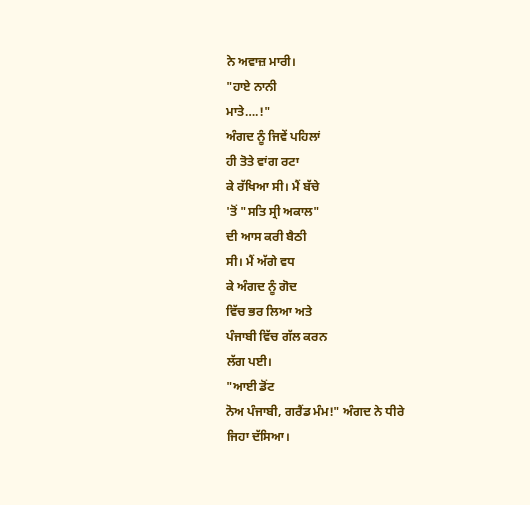ਨੇ ਅਵਾਜ਼ ਮਾਰੀ।
"ਹਾਏ ਨਾਨੀ
ਮਾਤੇ….!"
ਅੰਗਦ ਨੂੰ ਜਿਵੇਂ ਪਹਿਲਾਂ
ਹੀ ਤੋਤੇ ਵਾਂਗ ਰਟਾ
ਕੇ ਰੱਖਿਆ ਸੀ। ਮੈਂ ਬੱਚੇ
'ਤੋਂ "ਸਤਿ ਸ੍ਰੀ ਅਕਾਲ"
ਦੀ ਆਸ ਕਰੀ ਬੈਠੀ
ਸੀ। ਮੈਂ ਅੱਗੇ ਵਧ
ਕੇ ਅੰਗਦ ਨੂੰ ਗੋਦ
ਵਿੱਚ ਭਰ ਲਿਆ ਅਤੇ
ਪੰਜਾਬੀ ਵਿੱਚ ਗੱਲ ਕਰਨ
ਲੱਗ ਪਈ।
"ਆਈ ਡੋਂਟ
ਨੋਅ ਪੰਜਾਬੀ, ਗਰੈਂਡ ਮੰਮ!" ਅੰਗਦ ਨੇ ਧੀਰੇ
ਜਿਹਾ ਦੱਸਿਆ।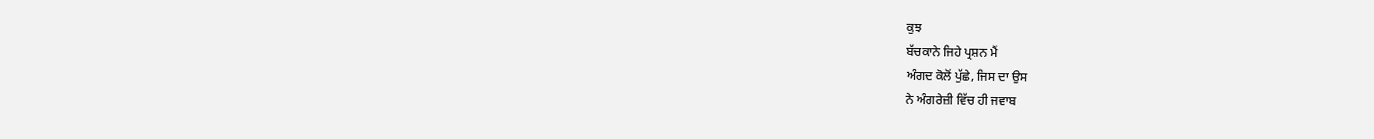ਕੁਝ
ਬੱਚਕਾਨੇ ਜਿਹੇ ਪ੍ਰਸ਼ਨ ਮੈਂ
ਅੰਗਦ ਕੋਲੋਂ ਪੁੱਛੇ, ਜਿਸ ਦਾ ਉਸ
ਨੇ ਅੰਗਰੇਜ਼ੀ ਵਿੱਚ ਹੀ ਜਵਾਬ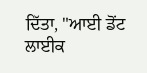ਦਿੱਤਾ, "ਆਈ ਡੋਂਟ ਲਾਈਕ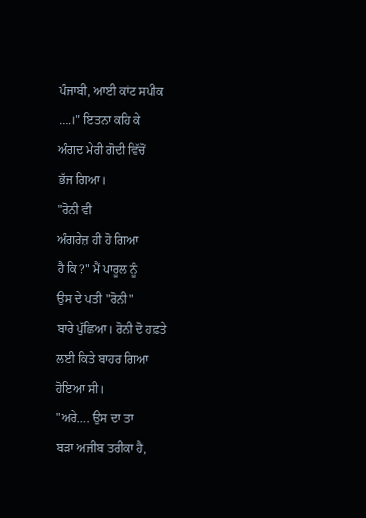ਪੰਜਾਬੀ, ਆਈ ਕਾਂਟ ਸਪੀਕ
….।" ਇਤਨਾ ਕਹਿ ਕੇ
ਅੰਗਦ ਮੇਰੀ ਗੋਦੀ ਵਿੱਚੋਂ
ਭੱਜ ਗਿਆ।
"ਰੋਨੀ ਵੀ
ਅੰਗਰੇਜ਼ ਹੀ ਹੋ ਗਿਆ
ਹੈ ਕਿ?" ਮੈਂ ਪਾਰੂਲ ਨੂੰ
ਉਸ ਦੇ ਪਤੀ "ਰੋਨੀ"
ਬਾਰੇ ਪੁੱਛਿਆ। ਰੋਨੀ ਦੋ ਹਫ਼ਤੇ
ਲਈ ਕਿਤੇ ਬਾਹਰ ਗਿਆ
ਹੋਇਆ ਸੀ।
"ਅਰੇ…. ਉਸ ਦਾ ਤਾ
ਬੜਾ ਅਜੀਬ ਤਰੀਕਾ ਹੈ,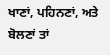ਖਾਣਾਂ, ਪਹਿਨਣਾਂ, ਅਤੇ ਬੋਲਣਾਂ ਤਾਂ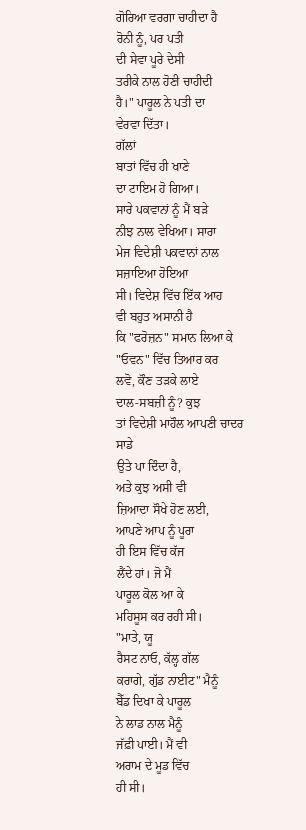ਗੋਰਿਆ ਵਰਗਾ ਚਾਹੀਦਾ ਹੈ
ਰੋਨੀ ਨੂੰ, ਪਰ ਪਤੀ
ਦੀ ਸੇਵਾ ਪੂਰੇ ਦੇਸੀ
ਤਰੀਕੇ ਨਾਲ ਹੋਣੀ ਚਾਹੀਦੀ
ਹੈ।" ਪਾਰੂਲ ਨੇ ਪਤੀ ਦਾ
ਵੇਰਵਾ ਦਿੱਤਾ।
ਗੱਲਾਂ
ਬਾਤਾਂ ਵਿੱਚ ਹੀ ਖਾਣੇ
ਦਾ ਟਾਇਮ ਹੋ ਗਿਆ।
ਸਾਰੇ ਪਕਵਾਨਾਂ ਨੂੰ ਮੈਂ ਬੜੇ
ਨੀਝ ਨਾਲ ਵੇਖਿਆ। ਸਾਰਾ
ਮੇਜ ਵਿਦੇਸ਼ੀ ਪਕਵਾਨਾਂ ਨਾਲ ਸਜ਼ਾਇਆ ਹੋਇਆ
ਸੀ। ਵਿਦੇਸ਼ ਵਿੱਚ ਇੱਕ ਆਹ
ਵੀ ਬਹੁਤ ਅਸਾਨੀ ਹੈ
ਕਿ "ਫਰੋਜ਼ਨ" ਸਮਾਨ ਲਿਆ ਕੇ
"ਓਵਨ" ਵਿੱਚ ਤਿਆਰ ਕਰ
ਲਵੋ, ਕੌਣ ਤੜਕੇ ਲਾਏ
ਦਾਲ-ਸਬਜ਼ੀ ਨੂੰ? ਕੁਝ
ਤਾਂ ਵਿਦੇਸ਼ੀ ਮਾਹੌਲ ਆਪਣੀ ਚਾਦਰ ਸਾਡੇ
ਉਤੇ ਪਾ ਦਿੰਦਾ ਹੈ,
ਅਤੇ ਕੁਝ ਅਸੀ ਵੀ
ਜ਼ਿਆਦਾ ਸੌਖੇ ਹੋਣ ਲਈ,
ਆਪਣੇ ਆਪ ਨੂੰ ਪੂਰਾ
ਹੀ ਇਸ ਵਿੱਚ ਕੱਜ
ਲੈਂਦੇ ਹਾਂ। ਜੋ ਮੈਂ
ਪਾਰੂਲ ਕੋਲ ਆ ਕੇ
ਮਹਿਸੂਸ ਕਰ ਰਹੀ ਸੀ।
"ਮਾਤੇ, ਯੂ
ਰੈਸਟ ਨਾਓ, ਕੱਲ੍ਹ ਗੱਲ
ਕਰਾਗੇ, ਗੁੱਡ ਨਾਈਟ" ਮੈਨੂੰ
ਬੈੱਡ ਦਿਖਾ ਕੇ ਪਾਰੂਲ
ਨੇ ਲਾਡ ਨਾਲ ਮੈਨੂੰ
ਜੱਫ਼ੀ ਪਾਈ। ਮੈਂ ਵੀ
ਅਰਾਮ ਦੇ ਮੂਡ ਵਿੱਚ
ਹੀ ਸੀ।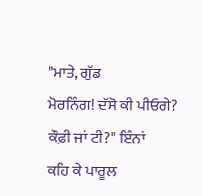"ਮਾਤੇ, ਗੁੱਡ
ਮੋਰਨਿੰਗ! ਦੱਸੋ ਕੀ ਪੀਓਗੇ?
ਕੌਫ਼ੀ ਜਾਂ ਟੀ?" ਇੰਨਾਂ
ਕਹਿ ਕੇ ਪਾਰੂਲ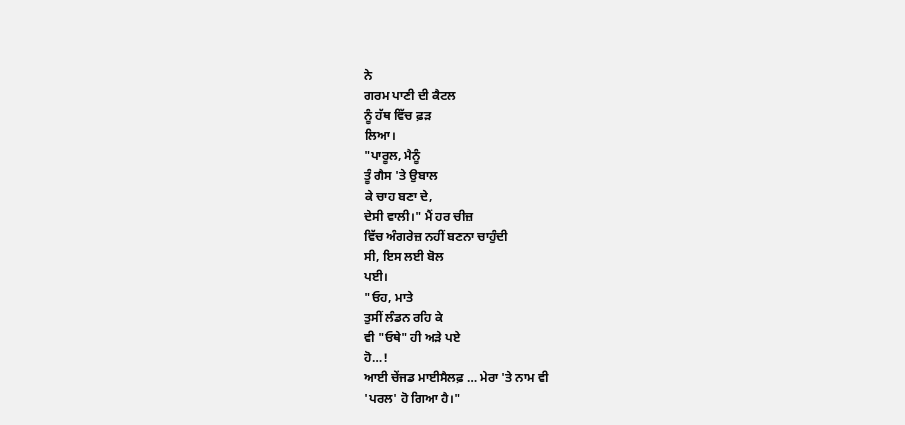ਨੇ
ਗਰਮ ਪਾਣੀ ਦੀ ਕੈਟਲ
ਨੂੰ ਹੱਥ ਵਿੱਚ ਫ਼ੜ
ਲਿਆ।
"ਪਾਰੂਲ, ਮੈਨੂੰ
ਤੂੰ ਗੈਸ 'ਤੇ ਉਬਾਲ
ਕੇ ਚਾਹ ਬਣਾ ਦੇ,
ਦੇਸੀ ਵਾਲੀ।" ਮੈਂ ਹਰ ਚੀਜ਼
ਵਿੱਚ ਅੰਗਰੇਜ਼ ਨਹੀਂ ਬਣਨਾ ਚਾਹੁੰਦੀ
ਸੀ, ਇਸ ਲਈ ਬੋਲ
ਪਈ।
"ਓਹ, ਮਾਤੇ
ਤੁਸੀਂ ਲੰਡਨ ਰਹਿ ਕੇ
ਵੀ "ਓਥੇ" ਹੀ ਅੜੇ ਪਏ
ਹੋ…!
ਆਈ ਚੇਂਜਡ ਮਾਈਸੈਲਫ਼ … ਮੇਰਾ 'ਤੇ ਨਾਮ ਵੀ
'ਪਰਲ' ਹੋ ਗਿਆ ਹੈ।"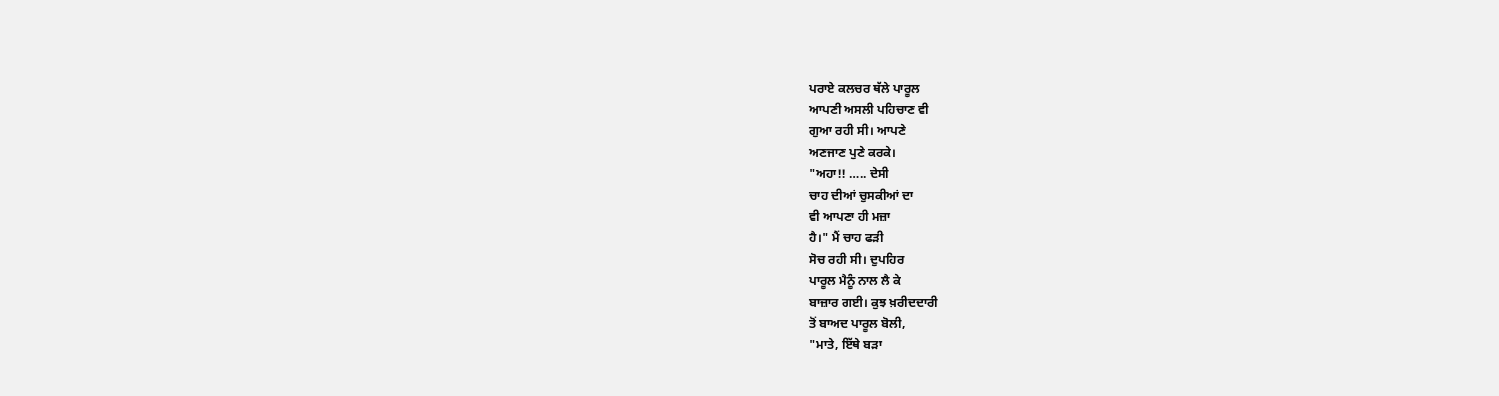ਪਰਾਏ ਕਲਚਰ ਥੱਲੇ ਪਾਰੂਲ
ਆਪਣੀ ਅਸਲੀ ਪਹਿਚਾਣ ਵੀ
ਗੁਆ ਰਹੀ ਸੀ। ਆਪਣੇ
ਅਣਜਾਣ ਪੁਣੇ ਕਰਕੇ।
"ਅਹਾ!! ….. ਦੇਸੀ
ਚਾਹ ਦੀਆਂ ਚੁਸਕੀਆਂ ਦਾ
ਵੀ ਆਪਣਾ ਹੀ ਮਜ਼ਾ
ਹੈ।" ਮੈਂ ਚਾਹ ਫੜੀ
ਸੋਚ ਰਹੀ ਸੀ। ਦੁਪਹਿਰ
ਪਾਰੂਲ ਮੈਨੂੰ ਨਾਲ ਲੈ ਕੇ
ਬਾਜ਼ਾਰ ਗਈ। ਕੁਝ ਖ਼ਰੀਦਦਾਰੀ
ਤੋਂ ਬਾਅਦ ਪਾਰੂਲ ਬੋਲੀ,
"ਮਾਤੇ, ਇੱਥੇ ਬੜਾ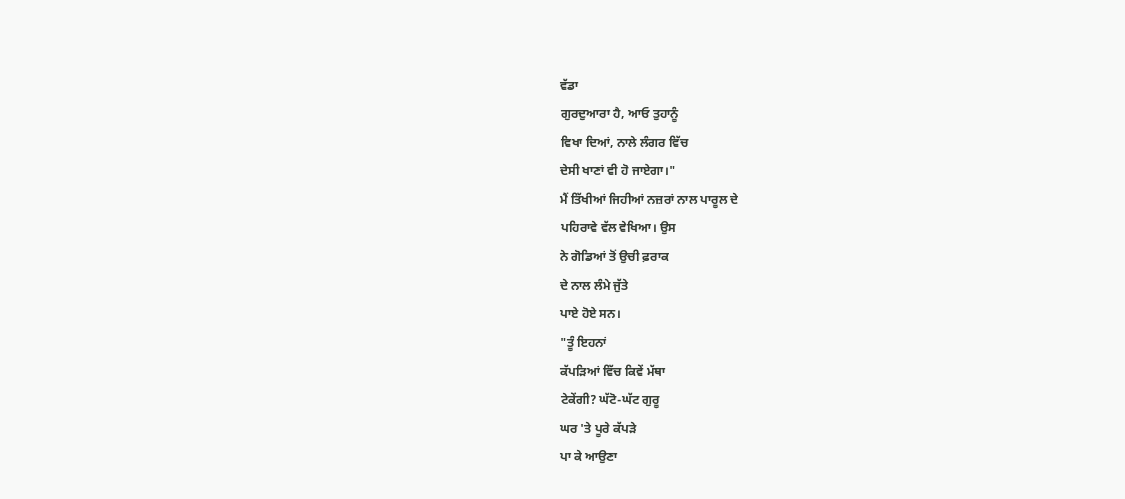ਵੱਡਾ
ਗੁਰਦੁਆਰਾ ਹੈ, ਆਓ ਤੁਹਾਨੂੰ
ਵਿਖਾ ਦਿਆਂ, ਨਾਲੇ ਲੰਗਰ ਵਿੱਚ
ਦੇਸੀ ਖਾਣਾਂ ਵੀ ਹੋ ਜਾਏਗਾ।"
ਮੈਂ ਤਿੱਖੀਆਂ ਜਿਹੀਆਂ ਨਜ਼ਰਾਂ ਨਾਲ ਪਾਰੂਲ ਦੇ
ਪਹਿਰਾਵੇ ਵੱਲ ਵੇਖਿਆ। ਉਸ
ਨੇ ਗੋਡਿਆਂ ਤੋਂ ਉਚੀ ਫ਼ਰਾਕ
ਦੇ ਨਾਲ ਲੰਮੇ ਜੁੱਤੇ
ਪਾਏ ਹੋਏ ਸਨ।
"ਤੂੰ ਇਹਨਾਂ
ਕੱਪੜਿਆਂ ਵਿੱਚ ਕਿਵੇਂ ਮੱਥਾ
ਟੇਕੇਂਗੀ? ਘੱਟੋ-ਘੱਟ ਗੁਰੂ
ਘਰ 'ਤੇ ਪੂਰੇ ਕੱਪੜੇ
ਪਾ ਕੇ ਆਉਣਾ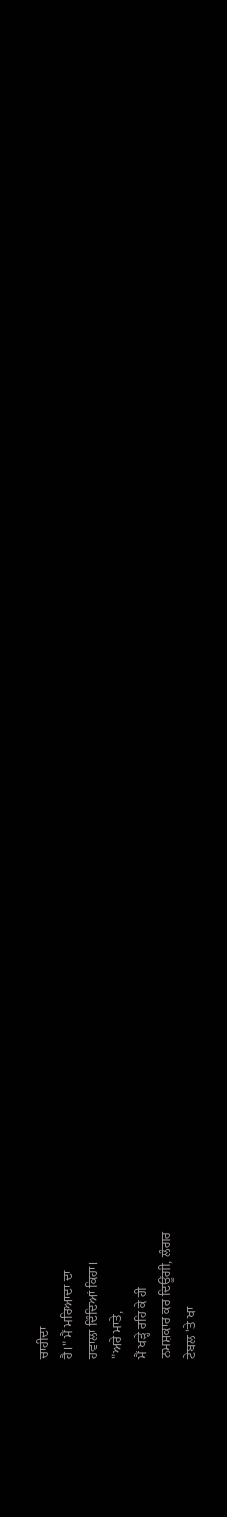ਚਾਹੀਦਾ
ਹੈ।" ਮੈਂ ਮਰਿਆਦਾ ਦਾ
ਹਵਾਲਾ ਦਿੰਦਿਆਂ ਕਿਹਾ।
"ਅਰੇ ਮਾਤੇ,
ਮੈਂ ਖੜ੍ਹੇ ਰਹਿ ਕੇ ਹੀ
ਨਮਸ਼ਕਾਰ ਕਰ ਦਿਊਂਗੀ, ਲੰਗਰ
ਟੇਬਲ 'ਤੇ ਖਾ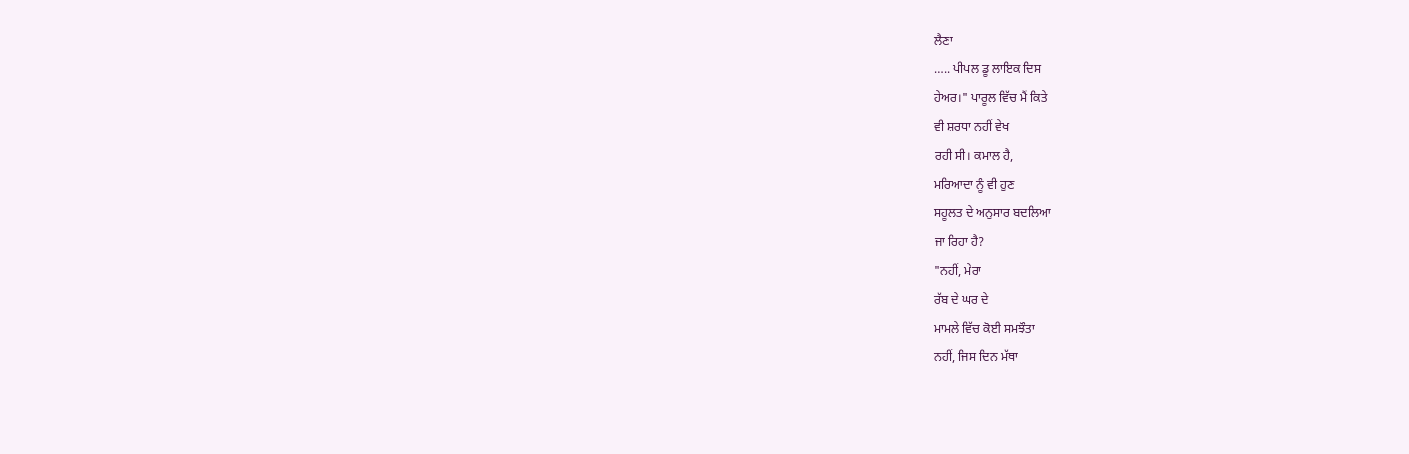ਲੈਣਾ
….. ਪੀਪਲ ਡੂ ਲਾਇਕ ਦਿਸ
ਹੇਅਰ।" ਪਾਰੂਲ ਵਿੱਚ ਮੈਂ ਕਿਤੇ
ਵੀ ਸ਼ਰਧਾ ਨਹੀਂ ਵੇਖ
ਰਹੀ ਸੀ। ਕਮਾਲ ਹੈ,
ਮਰਿਆਦਾ ਨੂੰ ਵੀ ਹੁਣ
ਸਹੂਲਤ ਦੇ ਅਨੁਸਾਰ ਬਦਲਿਆ
ਜਾ ਰਿਹਾ ਹੈ?
"ਨਹੀਂ, ਮੇਰਾ
ਰੱਬ ਦੇ ਘਰ ਦੇ
ਮਾਮਲੇ ਵਿੱਚ ਕੋਈ ਸਮਝੌਤਾ
ਨਹੀਂ, ਜਿਸ ਦਿਨ ਮੱਥਾ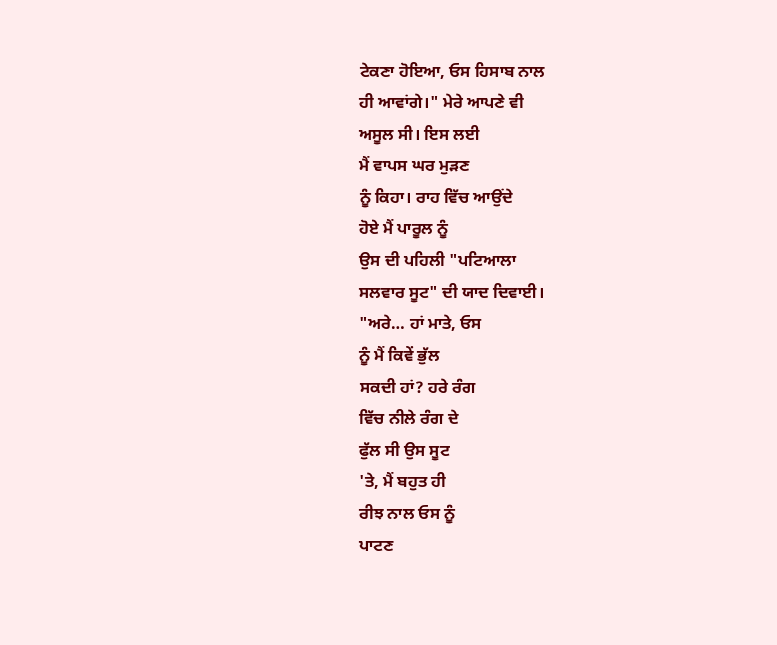ਟੇਕਣਾ ਹੋਇਆ, ਓਸ ਹਿਸਾਬ ਨਾਲ
ਹੀ ਆਵਾਂਗੇ।" ਮੇਰੇ ਆਪਣੇ ਵੀ
ਅਸੂਲ ਸੀ। ਇਸ ਲਈ
ਮੈਂ ਵਾਪਸ ਘਰ ਮੁੜਣ
ਨੂੰ ਕਿਹਾ। ਰਾਹ ਵਿੱਚ ਆਉਂਦੇ
ਹੋਏ ਮੈਂ ਪਾਰੂਲ ਨੂੰ
ਉਸ ਦੀ ਪਹਿਲੀ "ਪਟਿਆਲਾ
ਸਲਵਾਰ ਸੂਟ" ਦੀ ਯਾਦ ਦਿਵਾਈ।
"ਅਰੇ… ਹਾਂ ਮਾਤੇ, ਓਸ
ਨੂੰ ਮੈਂ ਕਿਵੇਂ ਭੁੱਲ
ਸਕਦੀ ਹਾਂ? ਹਰੇ ਰੰਗ
ਵਿੱਚ ਨੀਲੇ ਰੰਗ ਦੇ
ਫੁੱਲ ਸੀ ਉਸ ਸੂਟ
'ਤੇ, ਮੈਂ ਬਹੁਤ ਹੀ
ਰੀਝ ਨਾਲ ਓਸ ਨੂੰ
ਪਾਟਣ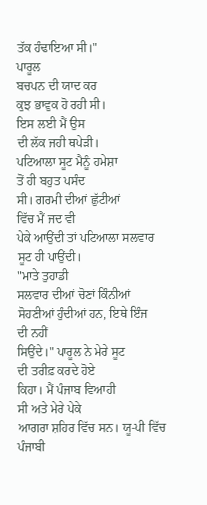ਤੱਕ ਹੰਢਾਇਆ ਸੀ।"
ਪਾਰੂਲ
ਬਚਪਨ ਦੀ ਯਾਦ ਕਰ
ਕੁਝ ਭਾਵੁਕ ਹੋ ਰਹੀ ਸੀ।
ਇਸ ਲਈ ਮੈਂ ਉਸ
ਦੀ ਲੱਕ ਜਹੀ ਥਪੇੜੀ।
ਪਟਿਆਲਾ ਸੂਟ ਮੈਨੂੰ ਹਮੇਸ਼ਾ
ਤੋਂ ਹੀ ਬਹੁਤ ਪਸੰਦ
ਸੀ। ਗਰਮੀ ਦੀਆਂ ਛੁੱਟੀਆਂ
ਵਿੱਚ ਮੈਂ ਜਦ ਵੀ
ਪੇਕੇ ਆਉਂਦੀ ਤਾਂ ਪਟਿਆਲਾ ਸਲਵਾਰ
ਸੂਟ ਹੀ ਪਾਉਂਦੀ।
"ਮਾਤੇ ਤੁਹਾਡੀ
ਸਲਵਾਰ ਦੀਆਂ ਚੋਣਾਂ ਕਿੰਨੀਆਂ
ਸੋਹਣੀਆਂ ਹੁੰਦੀਆਂ ਹਨ, ਇਥੇ ਇੰਜ
ਦੀ ਨਹੀਂ
ਸਿਉਂਦੇ।" ਪਾਰੂਲ ਨੇ ਮੇਰੇ ਸੂਟ
ਦੀ ਤਰੀਫ਼ ਕਰਦੇ ਹੋਏ
ਕਿਹਾ। ਮੈਂ ਪੰਜਾਬ ਵਿਆਹੀ
ਸੀ ਅਤੇ ਮੇਰੇ ਪੇਕੇ
ਆਗਰਾ ਸ਼ਹਿਰ ਵਿੱਚ ਸਨ। ਯੂ-ਪੀ ਵਿੱਚ ਪੰਜਾਬੀ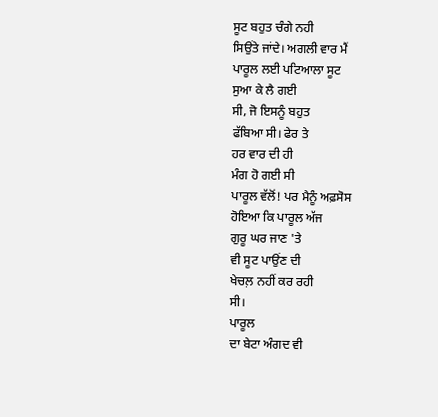ਸੂਟ ਬਹੁਤ ਚੰਗੇ ਨਹੀ
ਸਿਉਂਤੇ ਜਾਂਦੇ। ਅਗਲੀ ਵਾਰ ਮੈਂ
ਪਾਰੂਲ ਲਈ ਪਟਿਆਲਾ ਸੂਟ
ਸੁਆ ਕੇ ਲੈ ਗਈ
ਸੀ, ਜੋ ਇਸਨੂੰ ਬਹੁਤ
ਫੱਬਿਆ ਸੀ। ਫੇਰ ਤੇ
ਹਰ ਵਾਰ ਦੀ ਹੀ
ਮੰਗ ਹੋ ਗਈ ਸੀ
ਪਾਰੂਲ ਵੱਲੋਂ! ਪਰ ਮੈਨੂੰ ਅਫ਼ਸੋਸ
ਹੋਇਆ ਕਿ ਪਾਰੂਲ ਅੱਜ
ਗੁਰੂ ਘਰ ਜਾਣ 'ਤੇ
ਵੀ ਸੂਟ ਪਾਉਂਣ ਦੀ
ਖੇਚਲ਼ ਨਹੀਂ ਕਰ ਰਹੀ
ਸੀ।
ਪਾਰੂਲ
ਦਾ ਬੇਟਾ ਅੰਗਦ ਵੀ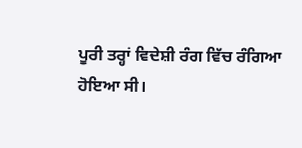ਪੂਰੀ ਤਰ੍ਹਾਂ ਵਿਦੇਸ਼ੀ ਰੰਗ ਵਿੱਚ ਰੰਗਿਆ
ਹੋਇਆ ਸੀ।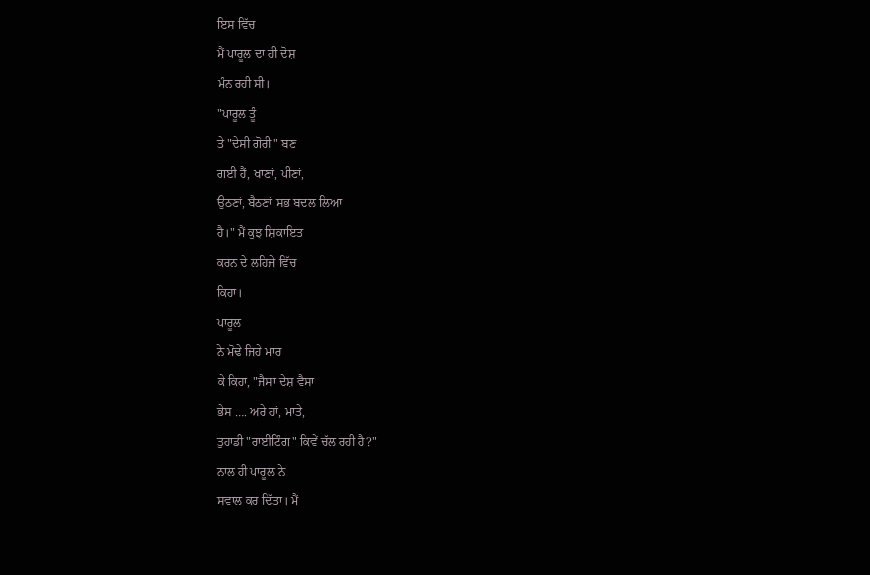ਇਸ ਵਿੱਚ
ਮੈਂ ਪਾਰੂਲ ਦਾ ਹੀ ਦੋਸ਼
ਮੰਨ ਰਹੀ ਸੀ।
"ਪਾਰੂਲ ਤੂੰ
ਤੇ "ਦੇਸੀ ਗੋਰੀ" ਬਣ
ਗਈ ਹੈਂ, ਖਾਣਾਂ, ਪੀਣਾਂ,
ਉਠਣਾਂ, ਬੈਠਣਾਂ ਸਭ ਬਦਲ ਲਿਆ
ਹੈ।" ਮੈਂ ਕੁਝ ਸ਼ਿਕਾਇਤ
ਕਰਨ ਦੇ ਲਹਿਜੇ ਵਿੱਚ
ਕਿਹਾ।
ਪਾਰੂਲ
ਨੇ ਮੋਢੇ ਜਿਹੇ ਮਾਰ
ਕੇ ਕਿਹਾ, "ਜੈਸਾ ਦੇਸ਼ ਵੈਸਾ
ਭੇਸ …. ਅਰੇ ਹਾਂ, ਮਾਤੇ,
ਤੁਹਾਡੀ "ਰਾਈਟਿੰਗ" ਕਿਵੇਂ ਚੱਲ ਰਹੀ ਹੈ?"
ਨਾਲ ਹੀ ਪਾਰੂਲ ਨੇ
ਸਵਾਲ ਕਰ ਦਿੱਤਾ। ਮੈਂ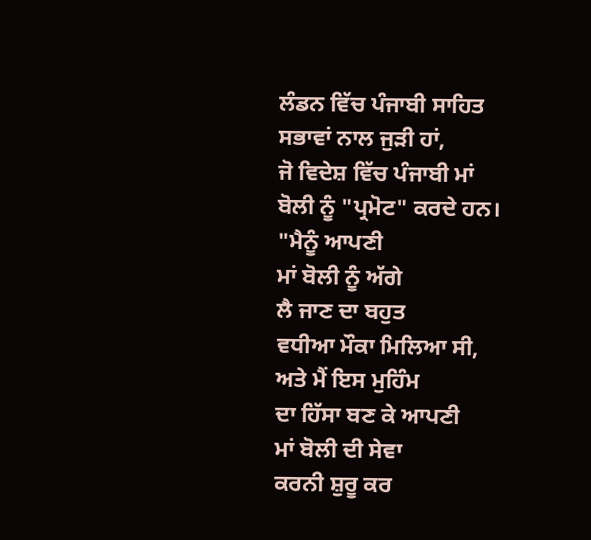ਲੰਡਨ ਵਿੱਚ ਪੰਜਾਬੀ ਸਾਹਿਤ
ਸਭਾਵਾਂ ਨਾਲ ਜੁੜੀ ਹਾਂ,
ਜੋ ਵਿਦੇਸ਼ ਵਿੱਚ ਪੰਜਾਬੀ ਮਾਂ
ਬੋਲੀ ਨੂੰ "ਪ੍ਰਮੋਟ" ਕਰਦੇ ਹਨ।
"ਮੈਨੂੰ ਆਪਣੀ
ਮਾਂ ਬੋਲੀ ਨੂੰ ਅੱਗੇ
ਲੈ ਜਾਣ ਦਾ ਬਹੁਤ
ਵਧੀਆ ਮੌਕਾ ਮਿਲਿਆ ਸੀ,
ਅਤੇ ਮੈਂ ਇਸ ਮੁਹਿੰਮ
ਦਾ ਹਿੱਸਾ ਬਣ ਕੇ ਆਪਣੀ
ਮਾਂ ਬੋਲੀ ਦੀ ਸੇਵਾ
ਕਰਨੀ ਸ਼ੁਰੂ ਕਰ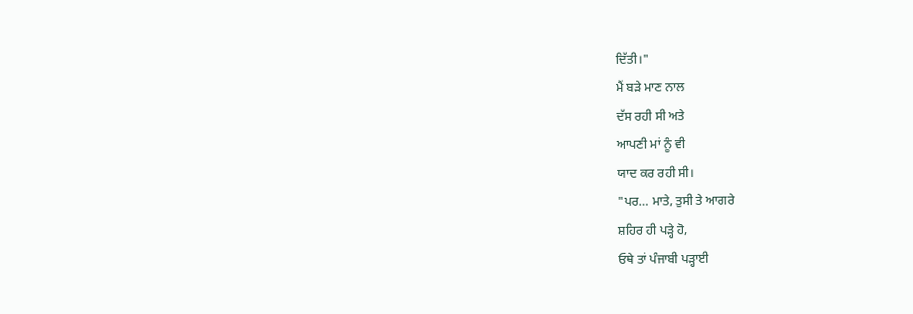ਦਿੱਤੀ।"
ਮੈਂ ਬੜੇ ਮਾਣ ਨਾਲ
ਦੱਸ ਰਹੀ ਸੀ ਅਤੇ
ਆਪਣੀ ਮਾਂ ਨੂੰ ਵੀ
ਯਾਦ ਕਰ ਰਹੀ ਸੀ।
"ਪਰ… ਮਾਤੇ, ਤੁਸੀ ਤੇ ਆਗਰੇ
ਸ਼ਹਿਰ ਹੀ ਪੜ੍ਹੇ ਹੋ,
ਓਥੇ ਤਾਂ ਪੰਜਾਬੀ ਪੜ੍ਹਾਈ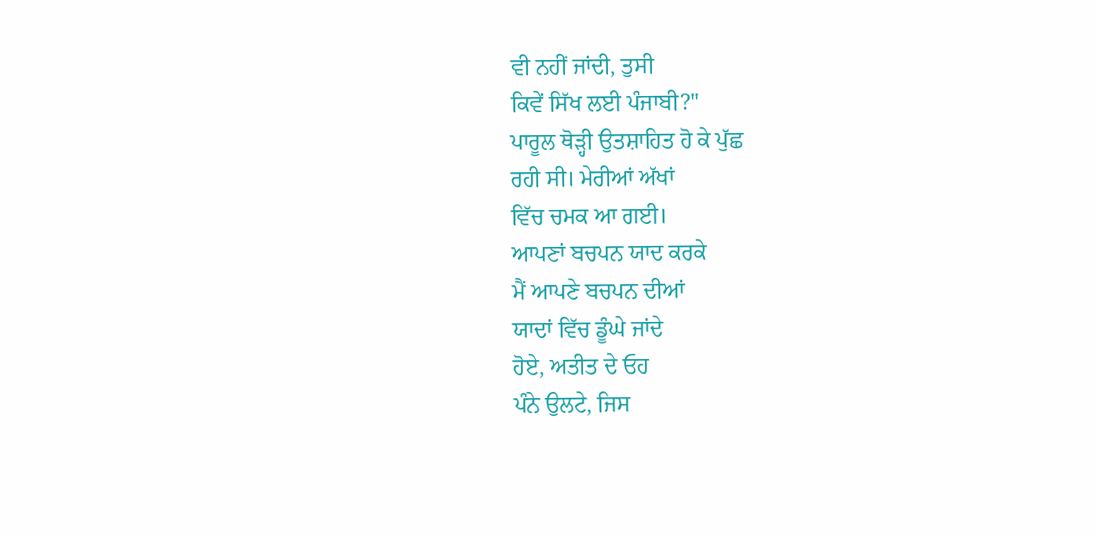ਵੀ ਨਹੀਂ ਜਾਂਦੀ, ਤੁਸੀ
ਕਿਵੇਂ ਸਿੱਖ ਲਈ ਪੰਜਾਬੀ?"
ਪਾਰੂਲ ਥੋੜ੍ਹੀ ਉਤਸ਼ਾਹਿਤ ਹੋ ਕੇ ਪੁੱਛ
ਰਹੀ ਸੀ। ਮੇਰੀਆਂ ਅੱਖਾਂ
ਵਿੱਚ ਚਮਕ ਆ ਗਈ।
ਆਪਣਾਂ ਬਚਪਨ ਯਾਦ ਕਰਕੇ
ਮੈਂ ਆਪਣੇ ਬਚਪਨ ਦੀਆਂ
ਯਾਦਾਂ ਵਿੱਚ ਡੂੰਘੇ ਜਾਂਦੇ
ਹੋਏ, ਅਤੀਤ ਦੇ ਓਹ
ਪੰਨੇ ਉਲਟੇ, ਜਿਸ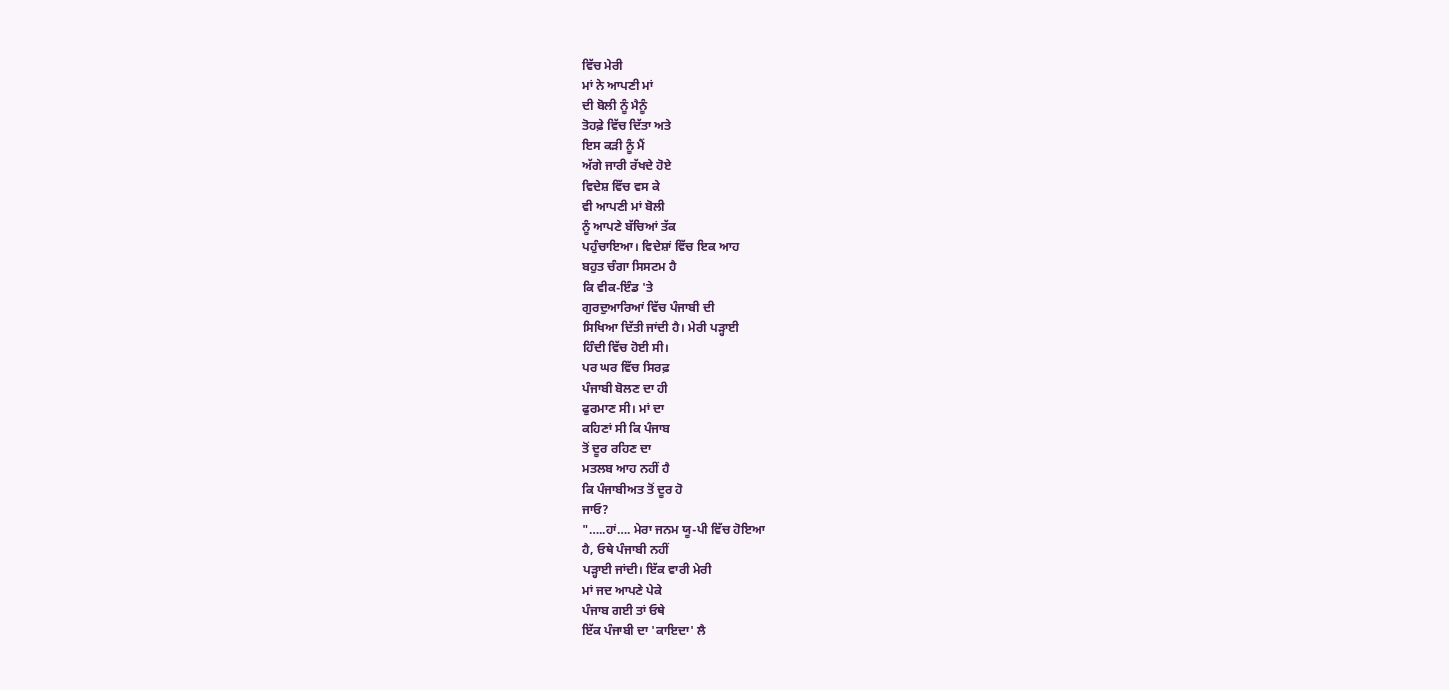ਵਿੱਚ ਮੇਰੀ
ਮਾਂ ਨੇ ਆਪਣੀ ਮਾਂ
ਦੀ ਬੋਲੀ ਨੂੰ ਮੈਨੂੰ
ਤੋਹਫ਼ੇ ਵਿੱਚ ਦਿੱਤਾ ਅਤੇ
ਇਸ ਕੜੀ ਨੂੰ ਮੈਂ
ਅੱਗੇ ਜਾਰੀ ਰੱਖਦੇ ਹੋਏ
ਵਿਦੇਸ਼ ਵਿੱਚ ਵਸ ਕੇ
ਵੀ ਆਪਣੀ ਮਾਂ ਬੋਲੀ
ਨੂੰ ਆਪਣੇ ਬੱਚਿਆਂ ਤੱਕ
ਪਹੁੰਚਾਇਆ। ਵਿਦੇਸ਼ਾਂ ਵਿੱਚ ਇਕ ਆਹ
ਬਹੁਤ ਚੰਗਾ ਸਿਸਟਮ ਹੈ
ਕਿ ਵੀਕ-ਇੰਡ 'ਤੇ
ਗੁਰਦੁਆਰਿਆਂ ਵਿੱਚ ਪੰਜਾਬੀ ਦੀ
ਸਿਖਿਆ ਦਿੱਤੀ ਜਾਂਦੀ ਹੈ। ਮੇਰੀ ਪੜ੍ਹਾਈ
ਹਿੰਦੀ ਵਿੱਚ ਹੋਈ ਸੀ।
ਪਰ ਘਰ ਵਿੱਚ ਸਿਰਫ਼
ਪੰਜਾਬੀ ਬੋਲਣ ਦਾ ਹੀ
ਫੁਰਮਾਣ ਸੀ। ਮਾਂ ਦਾ
ਕਹਿਣਾਂ ਸੀ ਕਿ ਪੰਜਾਬ
ਤੋਂ ਦੂਰ ਰਹਿਣ ਦਾ
ਮਤਲਬ ਆਹ ਨਹੀਂ ਹੈ
ਕਿ ਪੰਜਾਬੀਅਤ ਤੋਂ ਦੂਰ ਹੋ
ਜਾਓ?
"…..ਹਾਂ…. ਮੇਰਾ ਜਨਮ ਯੂ-ਪੀ ਵਿੱਚ ਹੋਇਆ
ਹੈ, ਓਥੇ ਪੰਜਾਬੀ ਨਹੀਂ
ਪੜ੍ਹਾਈ ਜਾਂਦੀ। ਇੱਕ ਵਾਰੀ ਮੇਰੀ
ਮਾਂ ਜਦ ਆਪਣੇ ਪੇਕੇ
ਪੰਜਾਬ ਗਈ ਤਾਂ ਓਥੇ
ਇੱਕ ਪੰਜਾਬੀ ਦਾ 'ਕਾਇਦਾ' ਲੈ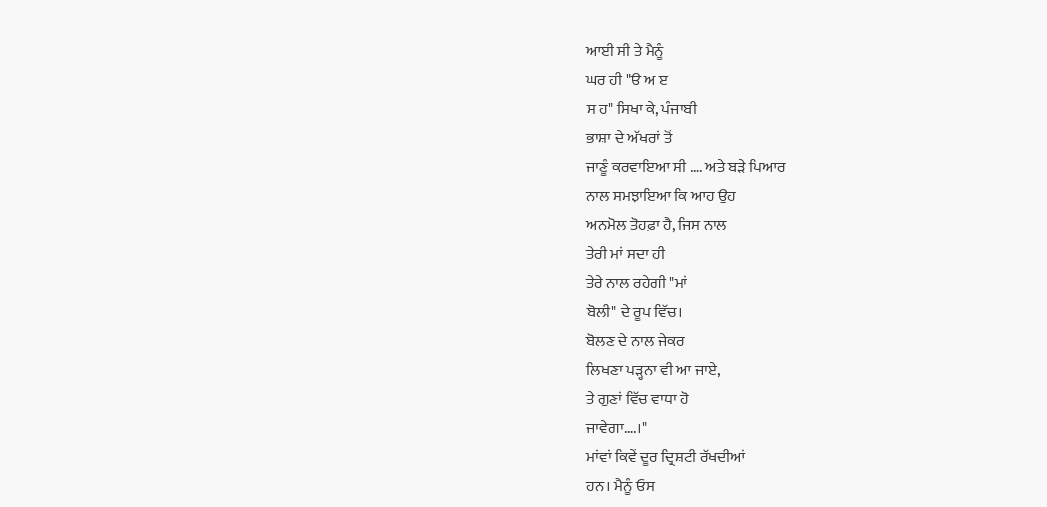ਆਈ ਸੀ ਤੇ ਮੈਨੂੰ
ਘਰ ਹੀ "ੳ ਅ ੲ
ਸ ਹ" ਸਿਖਾ ਕੇ, ਪੰਜਾਬੀ
ਭਾਸ਼ਾ ਦੇ ਅੱਖਰਾਂ ਤੋਂ
ਜਾਣੂੰ ਕਰਵਾਇਆ ਸੀ …. ਅਤੇ ਬੜੇ ਪਿਆਰ
ਨਾਲ ਸਮਝਾਇਆ ਕਿ ਆਹ ਉਹ
ਅਨਮੋਲ ਤੋਹਫ਼ਾ ਹੈ, ਜਿਸ ਨਾਲ
ਤੇਰੀ ਮਾਂ ਸਦਾ ਹੀ
ਤੇਰੇ ਨਾਲ ਰਹੇਗੀ "ਮਾਂ
ਬੋਲੀ" ਦੇ ਰੂਪ ਵਿੱਚ।
ਬੋਲਣ ਦੇ ਨਾਲ ਜੇਕਰ
ਲਿਖਣਾ ਪੜ੍ਹਨਾ ਵੀ ਆ ਜਾਏ,
ਤੇ ਗੁਣਾਂ ਵਿੱਚ ਵਾਧਾ ਹੋ
ਜਾਵੇਗਾ….।"
ਮਾਂਵਾਂ ਕਿਵੇਂ ਦੂਰ ਦ੍ਰਿਸ਼ਟੀ ਰੱਖਦੀਆਂ
ਹਨ। ਮੈਨੂੰ ਓਸ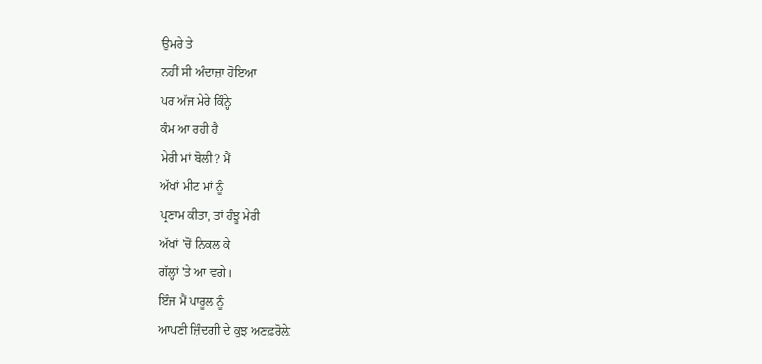ਉਮਰੇ ਤੇ
ਨਹੀਂ ਸੀ ਅੰਦਾਜ਼ਾ ਹੋਇਆ
ਪਰ ਅੱਜ ਮੇਰੇ ਕਿੰਨ੍ਹੇ
ਕੰਮ ਆ ਰਹੀ ਹੈ
ਮੇਰੀ ਮਾਂ ਬੋਲੀ? ਮੈਂ
ਅੱਖਾਂ ਮੀਟ ਮਾਂ ਨੂੰ
ਪ੍ਰਣਾਮ ਕੀਤਾ, ਤਾਂ ਹੰਝੂ ਮੇਰੀ
ਅੱਖਾਂ 'ਚੋਂ ਨਿਕਲ ਕੇ
ਗੱਲ੍ਹਾਂ 'ਤੇ ਆ ਵਗੇ।
ਇੰਜ ਮੈਂ ਪਾਰੂਲ ਨੂੰ
ਆਪਣੀ ਜ਼ਿੰਦਗੀ ਦੇ ਕੁਝ ਅਣਫ਼ਰੋਲ਼ੇ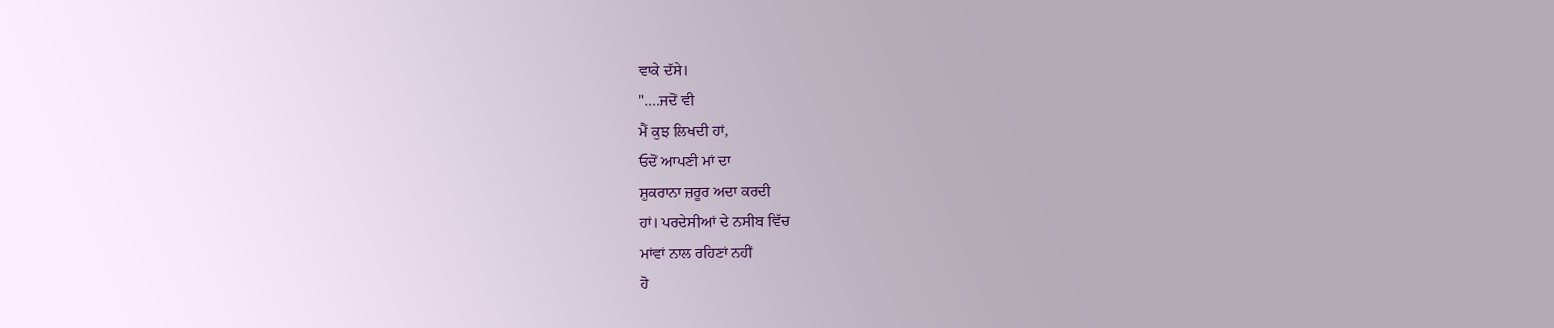ਵਾਕੇ ਦੱਸੇ।
"….ਜਦੋਂ ਵੀ
ਮੈਂ ਕੁਝ ਲਿਖਦੀ ਹਾਂ,
ਓਦੋਂ ਆਪਣੀ ਮਾਂ ਦਾ
ਸ਼ੁਕਰਾਨਾ ਜ਼ਰੂਰ ਅਦਾ ਕਰਦੀ
ਹਾਂ। ਪਰਦੇਸੀਆਂ ਦੇ ਨਸੀਬ ਵਿੱਚ
ਮਾਂਵਾਂ ਨਾਲ ਰਹਿਣਾਂ ਨਹੀਂ
ਹੋ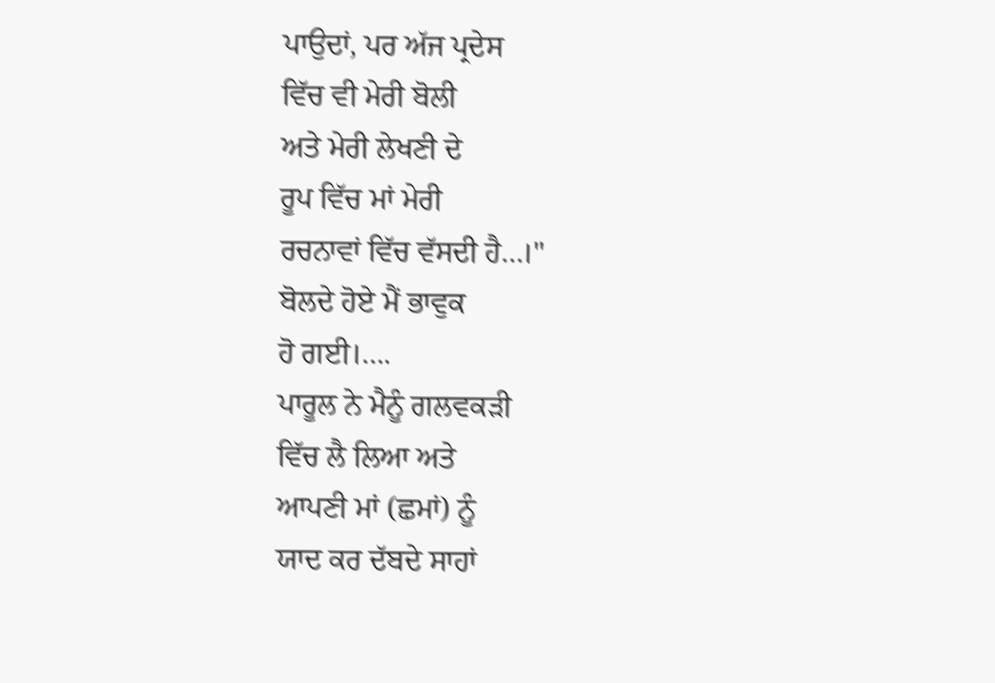ਪਾਉਦਾਂ, ਪਰ ਅੱਜ ਪ੍ਰਦੇਸ
ਵਿੱਚ ਵੀ ਮੇਰੀ ਬੋਲੀ
ਅਤੇ ਮੇਰੀ ਲੇਖਣੀ ਦੇ
ਰੂਪ ਵਿੱਚ ਮਾਂ ਮੇਰੀ
ਰਚਨਾਵਾਂ ਵਿੱਚ ਵੱਸਦੀ ਹੈ…।"
ਬੋਲਦੇ ਹੋਏ ਮੈਂ ਭਾਵੁਕ
ਹੋ ਗਈ।….
ਪਾਰੂਲ ਨੇ ਮੈਨੂੰ ਗਲਵਕੜੀ
ਵਿੱਚ ਲੈ ਲਿਆ ਅਤੇ
ਆਪਣੀ ਮਾਂ (ਛਮਾਂ) ਨੂੰ
ਯਾਦ ਕਰ ਦੱਬਦੇ ਸਾਹਾਂ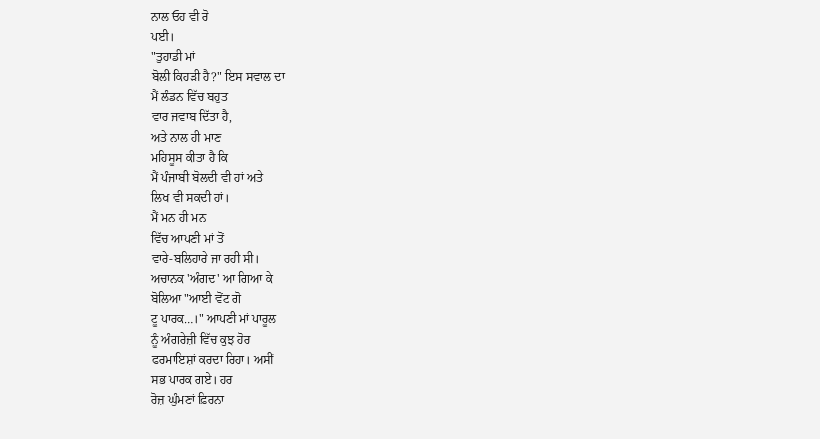ਨਾਲ ਓਹ ਵੀ ਰੋ
ਪਈ।
"ਤੁਹਾਡੀ ਮਾਂ
ਬੋਲੀ ਕਿਹੜੀ ਹੈ?" ਇਸ ਸਵਾਲ ਦਾ
ਮੈਂ ਲੰਡਨ ਵਿੱਚ ਬਹੁਤ
ਵਾਰ ਜਵਾਬ ਦਿੱਤਾ ਹੈ,
ਅਤੇ ਨਾਲ ਹੀ ਮਾਣ
ਮਹਿਸੂਸ ਕੀਤਾ ਹੈ ਕਿ
ਮੈਂ ਪੰਜਾਬੀ ਬੋਲਦੀ ਵੀ ਹਾਂ ਅਤੇ
ਲਿਖ ਵੀ ਸਕਦੀ ਹਾਂ।
ਮੈਂ ਮਨ ਹੀ ਮਨ
ਵਿੱਚ ਆਪਣੀ ਮਾਂ ਤੋਂ
ਵਾਰੇ-ਬਲਿਹਾਰੇ ਜਾ ਰਹੀ ਸੀ।
ਅਚਾਨਕ 'ਅੰਗਦ' ਆ ਗਿਆ ਕੇ
ਬੋਲਿਆ "ਆਈ ਵੋਂਟ ਗੋ
ਟੂ ਪਾਰਕ…।" ਆਪਣੀ ਮਾਂ ਪਾਰੂਲ
ਨੂੰ ਅੰਗਰੇਜ਼ੀ ਵਿੱਚ ਕੁਝ ਹੋਰ
ਫਰਮਾਇਸ਼ਾਂ ਕਰਦਾ ਰਿਹਾ। ਅਸੀਂ
ਸਭ ਪਾਰਕ ਗਏ। ਹਰ
ਰੋਜ਼ ਘੁੰਮਣਾਂ ਫ਼ਿਰਨਾ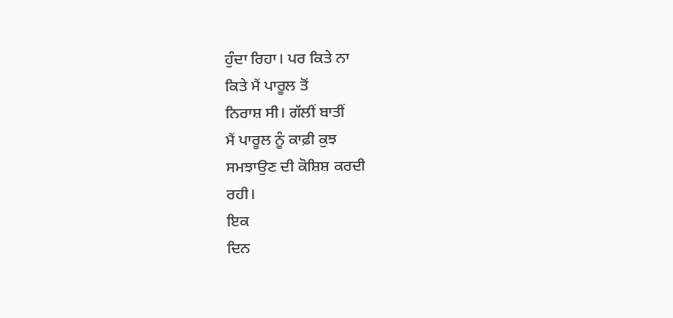ਹੁੰਦਾ ਰਿਹਾ। ਪਰ ਕਿਤੇ ਨਾ
ਕਿਤੇ ਮੈਂ ਪਾਰੂਲ ਤੋਂ
ਨਿਰਾਸ਼ ਸੀ। ਗੱਲੀਂ ਬਾਤੀਂ
ਮੈਂ ਪਾਰੂਲ ਨੂੰ ਕਾਫ਼ੀ ਕੁਝ
ਸਮਝਾਉਣ ਦੀ ਕੋਸ਼ਿਸ਼ ਕਰਦੀ
ਰਹੀ।
ਇਕ
ਦਿਨ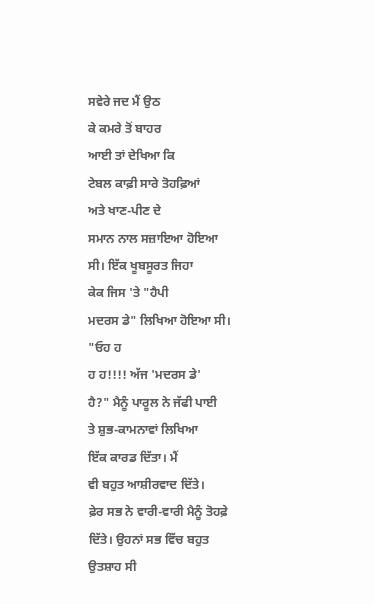ਸਵੇਰੇ ਜਦ ਮੈਂ ਉਠ
ਕੇ ਕਮਰੇ ਤੋਂ ਬਾਹਰ
ਆਈ ਤਾਂ ਦੇਖਿਆ ਕਿ
ਟੇਬਲ ਕਾਫ਼ੀ ਸਾਰੇ ਤੋਹਫ਼ਿਆਂ
ਅਤੇ ਖਾਣ-ਪੀਣ ਦੇ
ਸਮਾਨ ਨਾਲ ਸਜ਼ਾਇਆ ਹੋਇਆ
ਸੀ। ਇੱਕ ਖੂਬਸੂਰਤ ਜਿਹਾ
ਕੇਕ ਜਿਸ 'ਤੇ "ਹੈਪੀ
ਮਦਰਸ ਡੇ" ਲਿਖਿਆ ਹੋਇਆ ਸੀ।
"ਓਹ ਹ
ਹ ਹ!!!! ਅੱਜ 'ਮਦਰਸ ਡੇ'
ਹੈ?" ਮੈਨੂੰ ਪਾਰੂਲ ਨੇ ਜੱਫੀ ਪਾਈ
ਤੇ ਸ਼ੁਭ-ਕਾਮਨਾਵਾਂ ਲਿਖਿਆ
ਇੱਕ ਕਾਰਡ ਦਿੱਤਾ। ਮੈਂ
ਵੀ ਬਹੁਤ ਆਸ਼ੀਰਵਾਦ ਦਿੱਤੇ।
ਫ਼ੇਰ ਸਭ ਨੇ ਵਾਰੀ-ਵਾਰੀ ਮੈਨੂੰ ਤੋਹਫ਼ੇ
ਦਿੱਤੇ। ਉਹਨਾਂ ਸਭ ਵਿੱਚ ਬਹੁਤ
ਉਤਸ਼ਾਹ ਸੀ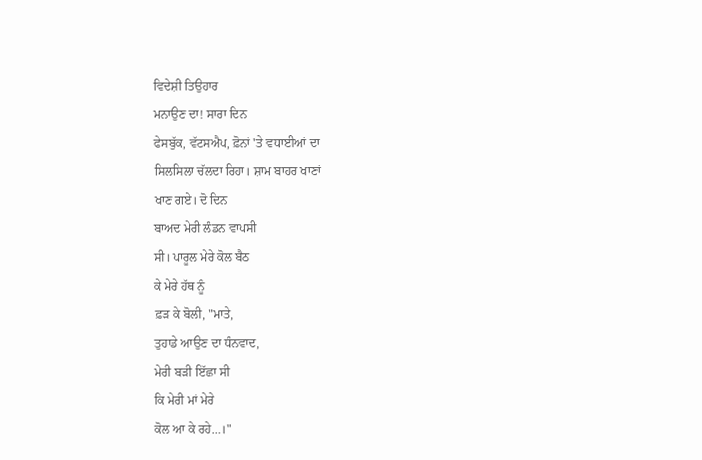ਵਿਦੇਸ਼ੀ ਤਿਉਹਾਰ
ਮਨਾਉਣ ਦਾ! ਸਾਰਾ ਦਿਨ
ਫੇਸਬੁੱਕ, ਵੱਟਸਐਪ, ਫ਼ੋਨਾਂ 'ਤੇ ਵਧਾਈਆਂ ਦਾ
ਸਿਲਸਿਲਾ ਚੱਲਦਾ ਰਿਹਾ। ਸ਼ਾਮ ਬਾਹਰ ਖਾਣਾਂ
ਖਾਣ ਗਏ। ਦੋ ਦਿਨ
ਬਾਅਦ ਮੇਰੀ ਲੰਡਨ ਵਾਪਸੀ
ਸੀ। ਪਾਰੂਲ ਮੇਰੇ ਕੋਲ ਬੈਠ
ਕੇ ਮੇਰੇ ਹੱਥ ਨੂੰ
ਫ਼ੜ ਕੇ ਬੋਲੀ, "ਮਾਤੇ,
ਤੁਹਾਡੇ ਆਉਣ ਦਾ ਧੰਨਵਾਦ,
ਮੇਰੀ ਬੜੀ ਇੱਛਾ ਸੀ
ਕਿ ਮੇਰੀ ਮਾਂ ਮੇਰੇ
ਕੋਲ ਆ ਕੇ ਰਹੇ…।"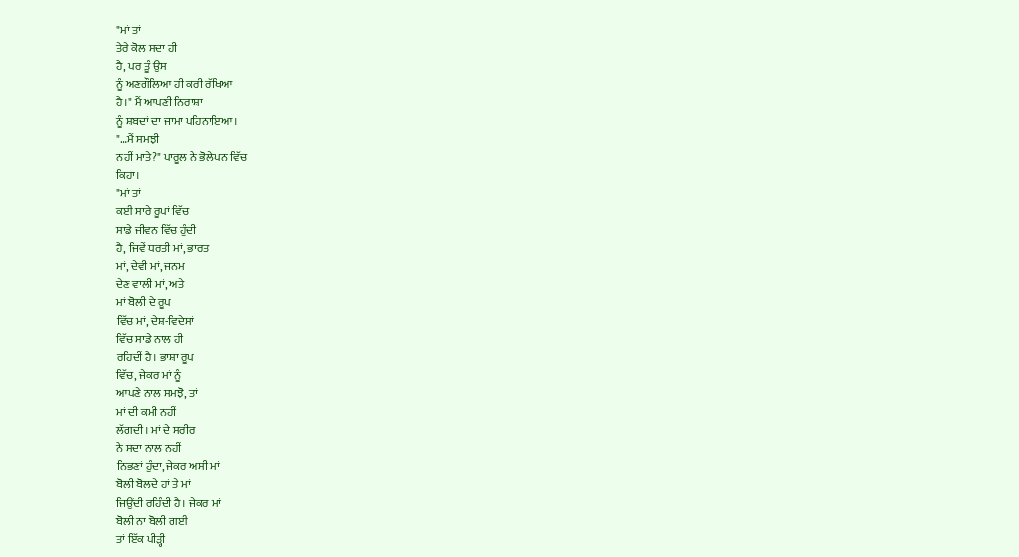"ਮਾਂ ਤਾਂ
ਤੇਰੇ ਕੋਲ ਸਦਾ ਹੀ
ਹੈ, ਪਰ ਤੂੰ ਉਸ
ਨੂੰ ਅਣਗੌਲਿਆ ਹੀ ਕਰੀ ਰੱਖਿਆ
ਹੈ।" ਮੈਂ ਆਪਣੀ ਨਿਰਾਸ਼ਾ
ਨੂੰ ਸ਼ਬਦਾਂ ਦਾ ਜਾਮਾ ਪਹਿਨਾਇਆ।
"…ਮੈਂ ਸਮਝੀ
ਨਹੀਂ ਮਾਤੇ?" ਪਾਰੂਲ ਨੇ ਭੋਲੇਪਨ ਵਿੱਚ
ਕਿਹਾ।
"ਮਾਂ ਤਾਂ
ਕਈ ਸਾਰੇ ਰੂਪਾਂ ਵਿੱਚ
ਸਾਡੇ ਜੀਵਨ ਵਿੱਚ ਹੁੰਦੀ
ਹੈ, ਜਿਵੇਂ ਧਰਤੀ ਮਾਂ, ਭਾਰਤ
ਮਾਂ, ਦੇਵੀ ਮਾਂ, ਜਨਮ
ਦੇਣ ਵਾਲੀ ਮਾਂ, ਅਤੇ
ਮਾਂ ਬੋਲੀ ਦੇ ਰੂਪ
ਵਿੱਚ ਮਾਂ, ਦੇਸ਼-ਵਿਦੇਸਾਂ
ਵਿੱਚ ਸਾਡੇ ਨਾਲ ਹੀ
ਰਹਿਦੀਂ ਹੈ। ਭਾਸ਼ਾ ਰੂਪ
ਵਿੱਚ, ਜੇਕਰ ਮਾਂ ਨੂੰ
ਆਪਣੇ ਨਾਲ ਸਮਝੋ, ਤਾਂ
ਮਾਂ ਦੀ ਕਮੀ ਨਹੀਂ
ਲੱਗਦੀ। ਮਾਂ ਦੇ ਸਰੀਰ
ਨੇ ਸਦਾ ਨਾਲ ਨਹੀਂ
ਨਿਭਣਾਂ ਹੁੰਦਾ, ਜੇਕਰ ਅਸੀ ਮਾਂ
ਬੋਲੀ ਬੋਲਦੇ ਹਾਂ ਤੇ ਮਾਂ
ਜਿਉਂਦੀ ਰਹਿੰਦੀ ਹੈ। ਜੇਕਰ ਮਾਂ
ਬੋਲੀ ਨਾ ਬੋਲੀ ਗਈ
ਤਾਂ ਇੱਕ ਪੀੜ੍ਹੀ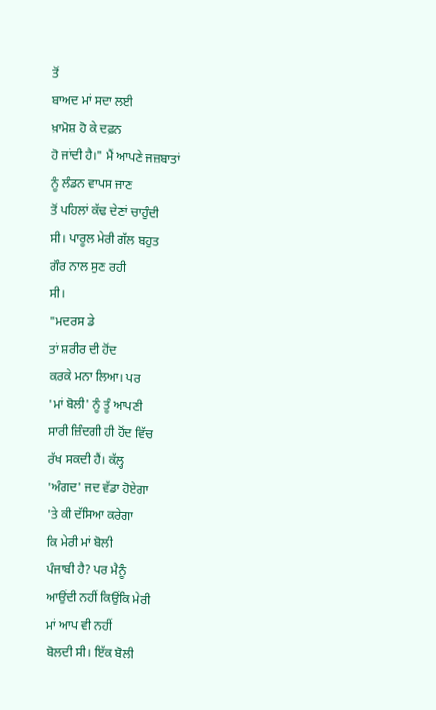ਤੋਂ
ਬਾਅਦ ਮਾਂ ਸਦਾ ਲਈ
ਖ਼ਾਮੋਸ਼ ਹੋ ਕੇ ਦਫ਼ਨ
ਹੋ ਜਾਂਦੀ ਹੈ।" ਮੈਂ ਆਪਣੇ ਜਜ਼ਬਾਤਾਂ
ਨੂੰ ਲੰਡਨ ਵਾਪਸ ਜਾਣ
ਤੋਂ ਪਹਿਲਾਂ ਕੱਢ ਦੇਣਾਂ ਚਾਹੁੰਦੀ
ਸੀ। ਪਾਰੂਲ ਮੇਰੀ ਗੱਲ ਬਹੁਤ
ਗੌਰ ਨਾਲ ਸੁਣ ਰਹੀ
ਸੀ।
"ਮਦਰਸ ਡੇ
ਤਾਂ ਸ਼ਰੀਰ ਦੀ ਹੋਂਦ
ਕਰਕੇ ਮਨਾ ਲਿਆ। ਪਰ
'ਮਾਂ ਬੋਲੀ' ਨੂੰ ਤੂੰ ਆਪਣੀ
ਸਾਰੀ ਜ਼ਿੰਦਗੀ ਹੀ ਹੋਂਦ ਵਿੱਚ
ਰੱਖ ਸਕਦੀ ਹੈਂ। ਕੱਲ੍ਹ
'ਅੰਗਦ' ਜਦ ਵੱਡਾ ਹੋਏਗਾ
'ਤੇ ਕੀ ਦੱਸਿਆ ਕਰੇਗਾ
ਕਿ ਮੇਰੀ ਮਾਂ ਬੋਲੀ
ਪੰਜਾਬੀ ਹੈ? ਪਰ ਮੈਨੂੰ
ਆਉਂਦੀ ਨਹੀਂ ਕਿਉਂਕਿ ਮੇਰੀ
ਮਾਂ ਆਪ ਵੀ ਨਹੀਂ
ਬੋਲਦੀ ਸੀ। ਇੱਕ ਬੋਲੀ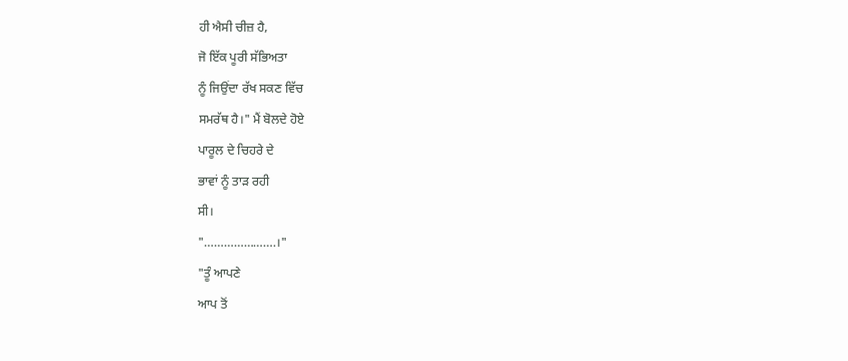ਹੀ ਐਸੀ ਚੀਜ਼ ਹੈ,
ਜੋ ਇੱਕ ਪੂਰੀ ਸੱਭਿਅਤਾ
ਨੂੰ ਜਿਉਂਦਾ ਰੱਖ ਸਕਣ ਵਿੱਚ
ਸਮਰੱਥ ਹੈ।" ਮੈਂ ਬੋਲਦੇ ਹੋਏ
ਪਾਰੂਲ ਦੇ ਚਿਹਰੇ ਦੇ
ਭਾਵਾਂ ਨੂੰ ਤਾੜ ਰਹੀ
ਸੀ।
"………………….।"
"ਤੂੰ ਆਪਣੇ
ਆਪ ਤੋਂ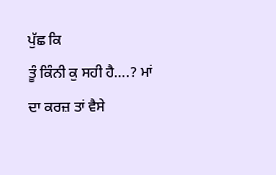ਪੁੱਛ ਕਿ
ਤੂੰ ਕਿੰਨੀ ਕੁ ਸਹੀ ਹੈ….? ਮਾਂ
ਦਾ ਕਰਜ਼ ਤਾਂ ਵੈਸੇ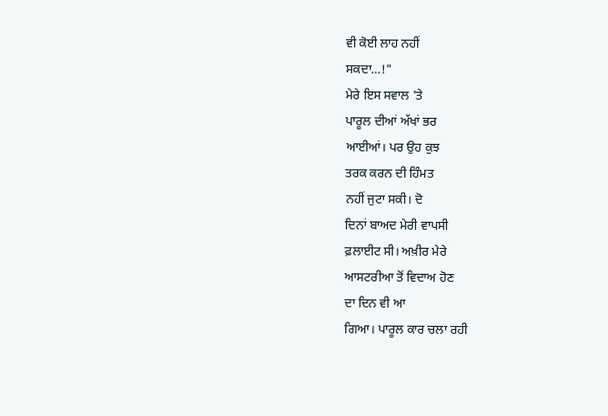ਵੀ ਕੋਈ ਲਾਹ ਨਹੀਂ
ਸਕਦਾ…!"
ਮੇਰੇ ਇਸ ਸਵਾਲ 'ਤੇ
ਪਾਰੂਲ ਦੀਆਂ ਅੱਖਾਂ ਭਰ
ਆਈਆਂ। ਪਰ ਉਹ ਕੁਝ
ਤਰਕ ਕਰਨ ਦੀ ਹਿੰਮਤ
ਨਹੀਂ ਜੁਟਾ ਸਕੀ। ਦੋ
ਦਿਨਾਂ ਬਾਅਦ ਮੇਰੀ ਵਾਪਸੀ
ਫ਼ਲਾਈਟ ਸੀ। ਅਖ਼ੀਰ ਮੇਰੇ
ਆਸਟਰੀਆ ਤੋਂ ਵਿਦਾਅ ਹੋਣ
ਦਾ ਦਿਨ ਵੀ ਆ
ਗਿਆ। ਪਾਰੂਲ ਕਾਰ ਚਲਾ ਰਹੀ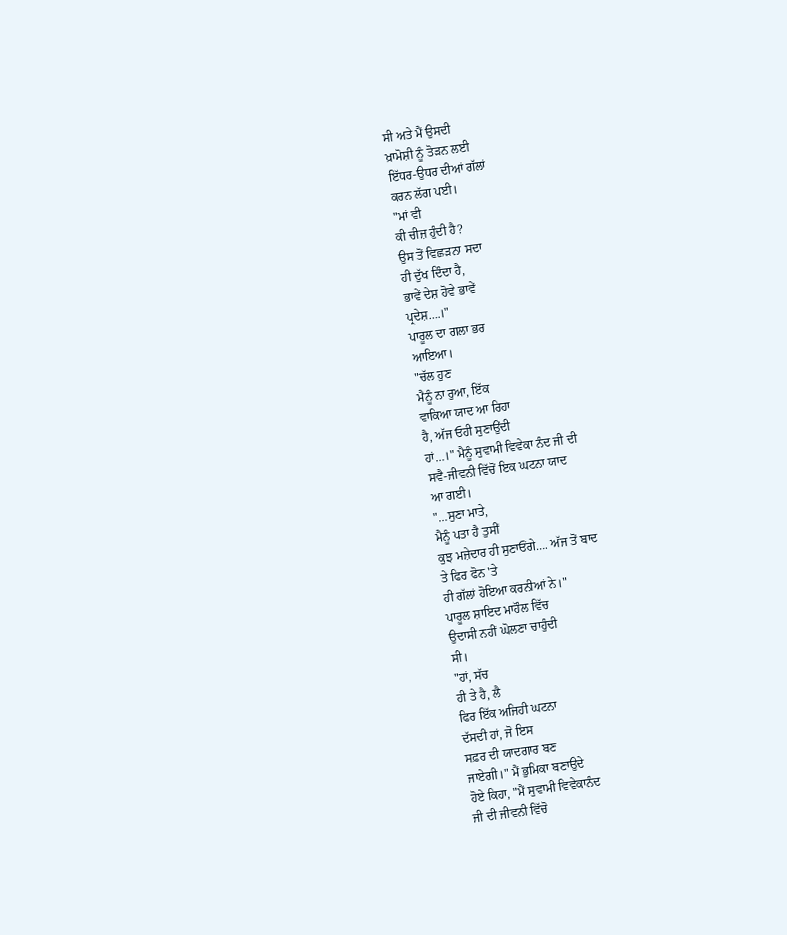ਸੀ ਅਤੇ ਮੈਂ ਉਸਦੀ
ਖ਼ਾਮੋਸ਼ੀ ਨੂੰ ਤੋੜਨ ਲਈ
ਇੱਧਰ-ਉਧਰ ਦੀਆਂ ਗੱਲਾਂ
ਕਰਨ ਲੱਗ ਪਈ।
"ਮਾਂ ਵੀ
ਕੀ ਚੀਜ਼ ਹੁੰਦੀ ਹੈ?
ਉਸ ਤੋਂ ਵਿਛੜਨਾ ਸਦਾ
ਹੀ ਦੁੱਖ ਦਿੰਦਾ ਹੈ,
ਭਾਵੇਂ ਦੇਸ਼ ਹੋਵੇ ਭਾਵੇਂ
ਪ੍ਰਦੇਸ਼….।"
ਪਾਰੂਲ ਦਾ ਗਲਾ ਭਰ
ਆਇਆ।
"ਚੱਲ ਹੁਣ
ਮੈਨੂੰ ਨਾ ਰੁਆ, ਇੱਕ
ਵਾਕਿਆ ਯਾਦ ਆ ਰਿਹਾ
ਹੈ, ਅੱਜ ਓਹੀ ਸੁਣਾਉਂਦੀ
ਹਾਂ…।" ਮੈਨੂੰ ਸੁਵਾਮੀ ਵਿਵੇਕਾ ਨੰਦ ਜੀ ਦੀ
ਸਵੈ-ਜੀਵਨੀ ਵਿੱਚੋਂ ਇਕ ਘਟਨਾ ਯਾਦ
ਆ ਗਈ।
"…ਸੁਣਾ ਮਾਤੇ,
ਮੈਨੂੰ ਪਤਾ ਹੈ ਤੁਸੀਂ
ਕੁਝ ਮਜ਼ੇਦਾਰ ਹੀ ਸੁਣਾਓਂਗੇ…. ਅੱਜ ਤੋਂ ਬਾਦ
ਤੇ ਫਿਰ ਫੋਨ 'ਤੇ
ਹੀ ਗੱਲਾਂ ਹੋਇਆ ਕਰਨੀਆਂ ਨੇ।"
ਪਾਰੂਲ ਸ਼ਾਇਦ ਮਾਹੌਲ ਵਿੱਚ
ਉਦਾਸੀ ਨਹੀਂ ਘੋਲਣਾ ਚਾਹੁੰਦੀ
ਸੀ।
"ਹਾਂ, ਸੱਚ
ਹੀ ਤੇ ਹੈ, ਲੈ
ਫਿਰ ਇੱਕ ਅਜਿਹੀ ਘਟਨਾ
ਦੱਸਦੀ ਹਾਂ, ਜੋ ਇਸ
ਸਫ਼ਰ ਦੀ ਯਾਦਗਾਰ ਬਣ
ਜਾਏਗੀ।" ਮੈਂ ਭੁਮਿਕਾ ਬਣਾਉਦੇ
ਹੋਏ ਕਿਹਾ, "ਮੈਂ ਸੁਵਾਮੀ ਵਿਵੇਕਾਨੰਦ
ਜੀ ਦੀ ਜੀਵਨੀ ਵਿੱਚੋ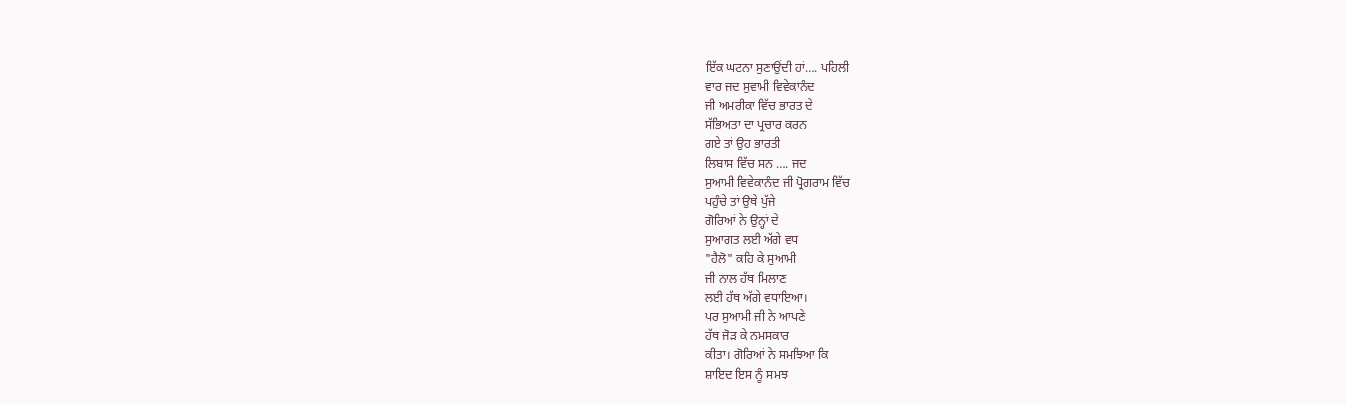ਇੱਕ ਘਟਨਾ ਸੁਣਾਉਂਦੀ ਹਾਂ…. ਪਹਿਲੀ
ਵਾਰ ਜਦ ਸੁਵਾਮੀ ਵਿਵੇਕਾਨੰਦ
ਜੀ ਅਮਰੀਕਾ ਵਿੱਚ ਭਾਰਤ ਦੇ
ਸੱਭਿਅਤਾ ਦਾ ਪ੍ਰਚਾਰ ਕਰਨ
ਗਏ ਤਾਂ ਉਹ ਭਾਰਤੀ
ਲਿਬਾਸ ਵਿੱਚ ਸਨ …. ਜਦ
ਸੁਆਮੀ ਵਿਵੇਕਾਨੰਦ ਜੀ ਪ੍ਰੋਗਰਾਮ ਵਿੱਚ
ਪਹੁੰਚੇ ਤਾਂ ਉਥੇ ਪੁੱਜੇ
ਗੋਰਿਆਂ ਨੇ ਉਨ੍ਹਾਂ ਦੇ
ਸੁਆਗਤ ਲਈ ਅੱਗੇ ਵਧ
"ਹੈਲੋ" ਕਹਿ ਕੇ ਸੁਆਮੀ
ਜੀ ਨਾਲ ਹੱਥ ਮਿਲਾਣ
ਲਈ ਹੱਥ ਅੱਗੇ ਵਧਾਇਆ।
ਪਰ ਸੁਆਮੀ ਜੀ ਨੇ ਆਪਣੇ
ਹੱਥ ਜੋੜ ਕੇ ਨਮਸਕਾਰ
ਕੀਤਾ। ਗੋਰਿਆਂ ਨੇ ਸਮਝਿਆ ਕਿ
ਸ਼ਾਇਦ ਇਸ ਨੂੰ ਸਮਝ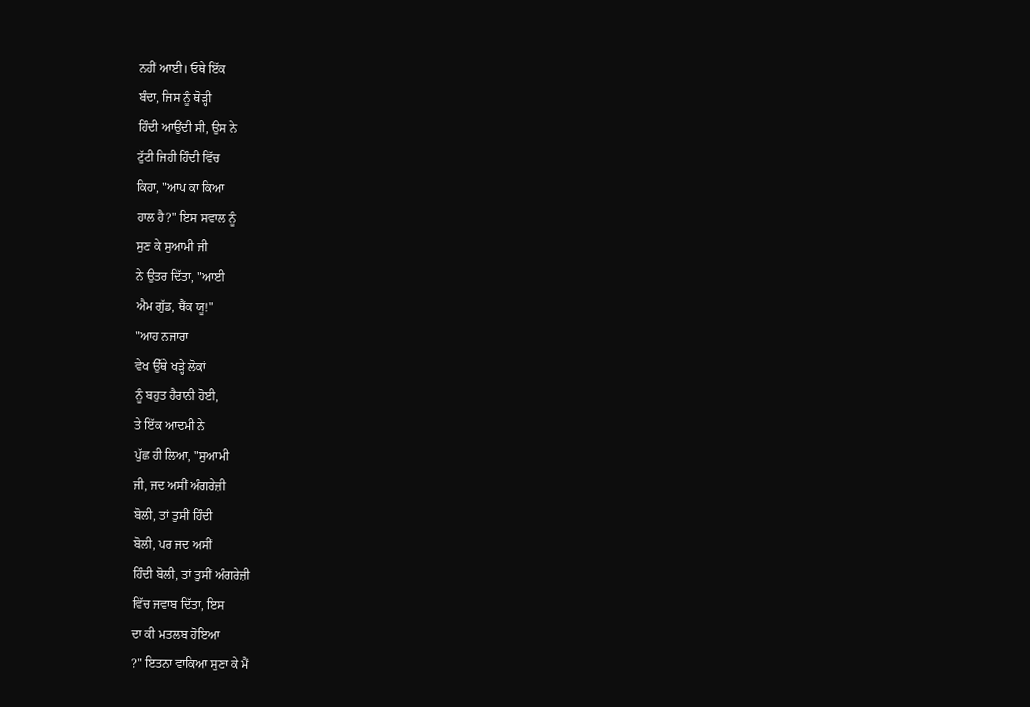ਨਹੀਂ ਆਈ। ਓਥੇ ਇੱਕ
ਬੰਦਾ, ਜਿਸ ਨੂੰ ਥੋੜ੍ਹੀ
ਹਿੰਦੀ ਆਉਂਦੀ ਸੀ, ਉਸ ਨੇ
ਟੁੱਟੀ ਜਿਹੀ ਹਿੰਦੀ ਵਿੱਚ
ਕਿਹਾ, "ਆਪ ਕਾ ਕਿਆ
ਹਾਲ ਹੈ?" ਇਸ ਸਵਾਲ ਨੂੰ
ਸੁਣ ਕੇ ਸੁਆਮੀ ਜੀ
ਨੇ ਉਤਰ ਦਿੱਤਾ, "ਆਈ
ਐਮ ਗੁੱਡ, ਥੈਂਕ ਯੂ!"
"ਆਹ ਨਜਾਰਾ
ਵੇਖ ਉੱਥੇ ਖੜ੍ਹੇ ਲੋਕਾਂ
ਨੂੰ ਬਹੁਤ ਹੈਰਾਨੀ ਹੋਈ,
ਤੇ ਇੱਕ ਆਦਮੀ ਨੇ
ਪੁੱਛ ਹੀ ਲਿਆ, "ਸੁਆਮੀ
ਜੀ, ਜਦ ਅਸੀਂ ਅੰਗਰੇਜ਼ੀ
ਬੋਲੀ, ਤਾਂ ਤੁਸੀਂ ਹਿੰਦੀ
ਬੋਲੀ, ਪਰ ਜਦ ਅਸੀਂ
ਹਿੰਦੀ ਬੋਲੀ, ਤਾਂ ਤੁਸੀਂ ਅੰਗਰੇਜ਼ੀ
ਵਿੱਚ ਜਵਾਬ ਦਿੱਤਾ, ਇਸ
ਦਾ ਕੀ ਮਤਲਬ ਹੋਇਆ
?" ਇਤਨਾ ਵਾਕਿਆ ਸੁਣਾ ਕੇ ਮੈਂ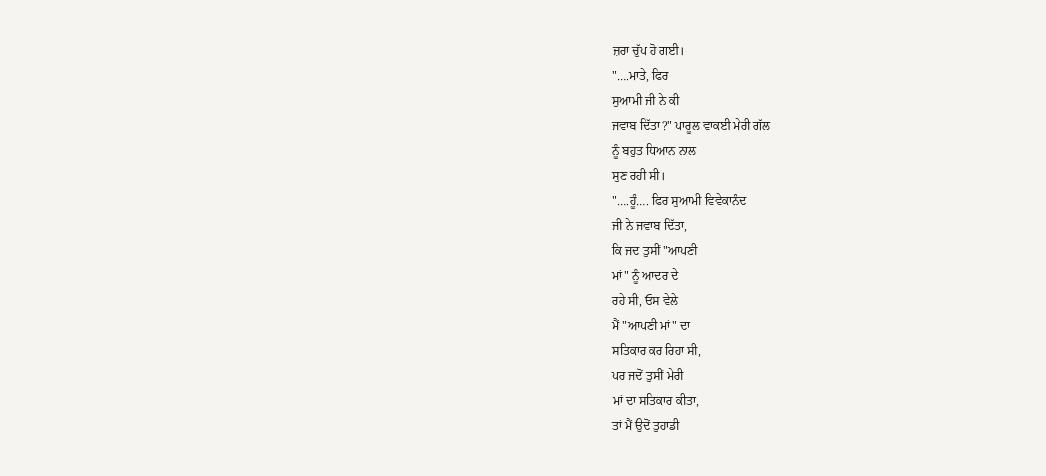ਜ਼ਰਾ ਚੁੱਪ ਹੋ ਗਈ।
"….ਮਾਤੇ, ਫਿਰ
ਸੁਆਮੀ ਜੀ ਨੇ ਕੀ
ਜਵਾਬ ਦਿੱਤਾ?" ਪਾਰੂਲ ਵਾਕਈ ਮੇਰੀ ਗੱਲ
ਨੂੰ ਬਹੁਤ ਧਿਆਨ ਨਾਲ
ਸੁਣ ਰਹੀ ਸੀ।
"….ਹੂੰ…. ਫਿਰ ਸੁਆਮੀ ਵਿਵੇਕਾਨੰਦ
ਜੀ ਨੇ ਜਵਾਬ ਦਿੱਤਾ,
ਕਿ ਜਦ ਤੁਸੀਂ "ਆਪਣੀ
ਮਾਂ" ਨੂੰ ਆਦਰ ਦੇ
ਰਹੇ ਸੀ, ਓਸ ਵੇਲੇ
ਮੈਂ "ਆਪਣੀ ਮਾਂ" ਦਾ
ਸਤਿਕਾਰ ਕਰ ਰਿਹਾ ਸੀ,
ਪਰ ਜਦੋਂ ਤੁਸੀਂ ਮੇਰੀ
ਮਾਂ ਦਾ ਸਤਿਕਾਰ ਕੀਤਾ,
ਤਾਂ ਮੈਂ ਉਦੋਂ ਤੁਹਾਡੀ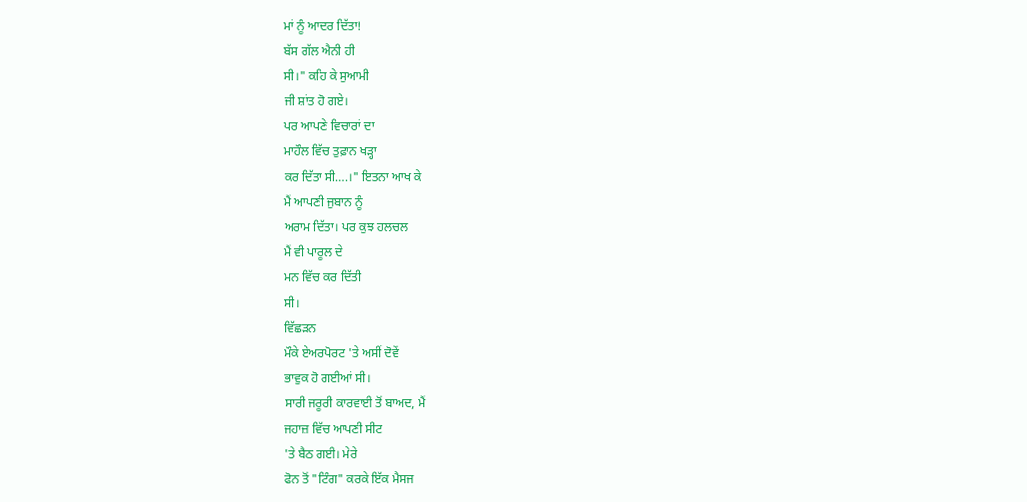ਮਾਂ ਨੂੰ ਆਦਰ ਦਿੱਤਾ!
ਬੱਸ ਗੱਲ ਐਨੀ ਹੀ
ਸੀ।" ਕਹਿ ਕੇ ਸੁਆਮੀ
ਜੀ ਸ਼ਾਂਤ ਹੋ ਗਏ।
ਪਰ ਆਪਣੇ ਵਿਚਾਰਾਂ ਦਾ
ਮਾਹੌਲ ਵਿੱਚ ਤੁਫ਼ਾਨ ਖੜ੍ਹਾ
ਕਰ ਦਿੱਤਾ ਸੀ….।" ਇਤਨਾ ਆਖ ਕੇ
ਮੈਂ ਆਪਣੀ ਜੁਬਾਨ ਨੂੰ
ਅਰਾਮ ਦਿੱਤਾ। ਪਰ ਕੁਝ ਹਲਚਲ
ਮੈਂ ਵੀ ਪਾਰੂਲ ਦੇ
ਮਨ ਵਿੱਚ ਕਰ ਦਿੱਤੀ
ਸੀ।
ਵਿੱਛੜਨ
ਮੌਕੇ ਏਅਰਪੋਰਟ 'ਤੇ ਅਸੀਂ ਦੋਵੇਂ
ਭਾਵੁਕ ਹੋ ਗਈਆਂ ਸੀ।
ਸਾਰੀ ਜਰੂਰੀ ਕਾਰਵਾਈ ਤੋਂ ਬਾਅਦ, ਮੈਂ
ਜਹਾਜ਼ ਵਿੱਚ ਆਪਣੀ ਸੀਟ
'ਤੇ ਬੈਠ ਗਈ। ਮੇਰੇ
ਫੋਨ ਤੋਂ "ਟਿੰਗ" ਕਰਕੇ ਇੱਕ ਮੈਸਜ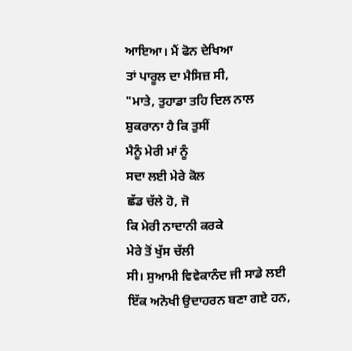ਆਇਆ। ਮੈਂ ਫੋਨ ਦੇਖਿਆ
ਤਾਂ ਪਾਰੂਲ ਦਾ ਮੈਸਿਜ਼ ਸੀ,
"ਮਾਤੇ, ਤੁਹਾਡਾ ਤਹਿ ਦਿਲ ਨਾਲ
ਸ਼ੁਕਰਾਨਾ ਹੈ ਕਿ ਤੁਸੀਂ
ਮੈਨੂੰ ਮੇਰੀ ਮਾਂ ਨੂੰ
ਸਦਾ ਲਈ ਮੇਰੇ ਕੋਲ
ਛੱਡ ਚੱਲੇ ਹੋ, ਜੋ
ਕਿ ਮੇਰੀ ਨਾਦਾਨੀ ਕਰਕੇ
ਮੇਰੇ ਤੋਂ ਖੁੱਸ ਚੱਲੀ
ਸੀ। ਸੁਆਮੀ ਵਿਵੇਕਾਨੰਦ ਜੀ ਸਾਡੇ ਲਈ
ਇੱਕ ਅਨੋਖੀ ਉਦਾਹਰਨ ਬਣਾ ਗਏ ਹਨ,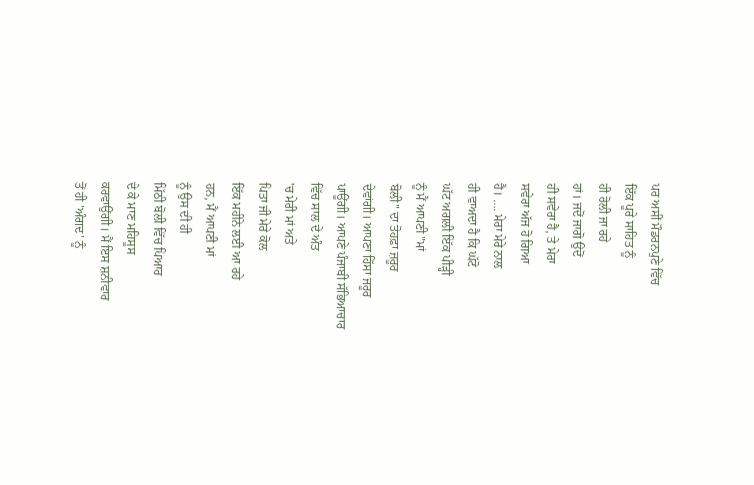ਪਰ ਅਸੀਂ ਮੌਡਰਨਪੁਣੇ ਵਿੱਚ
ਇੱਕ ਪੂਰੇ ਸਾਹਿਤ ਨੂੰ
ਹੀ ਰੋਲੀ ਜਾ ਰਹੇ
ਹਾਂ। ਜਦੋਂ ਜਾਗੋ ਉਦੋਂ
ਹੀ ਸਵੇਰਾ ਹੈ, ਤੇ ਮੇਰਾ
ਸਵੇਰਾ ਅੱਜ ਹੋ ਗਿਆ
ਹੈ। …. ਮੇਰਾ ਮੇਰੇ ਨਾਲ
ਹੀ ਵਾਅਦਾ ਹੈ ਕਿ ਘੱਟੋ
ਘੱਟ ਅਗਲੀ ਇੱਕ ਪੀੜ੍ਹੀ
ਨੂੰ ਮੈਂ ਆਪਣੀ "ਮਾਂ
ਬੋਲੀ" ਦਾ ਤੋਹਫ਼ਾ ਜ਼ਰੂਰ
ਦੇਵਾਂਗੀ। ਆਪਣਾ ਹਿੱਸਾ ਜਰੂਰ
ਪਾਊਂਗੀ। ਆਪਣੇ ਪੰਜਾਬੀ ਸੱਭਿਆਚਾਰ
ਵਿੱਚ ਸਾਲ ਦੇ ਅੰਤ
'ਚ ਮੇਰੀ ਮਾਂ ਅਤੇ
ਪਿਤਾ ਜੀ ਮੇਰੇ ਕੋਲ
ਇੱਕ ਮਹੀਨੇ ਲਈ ਆ ਰਹੇ
ਹਨ, ਮੈਂ ਆਪਣੀ ਮਾਂ
ਨੂੰ ਉਸ ਦੀ ਹੀ
ਮਿੱਠੀ ਬੋਲੀ ਵਿੱਚ ਪਿਆਰ
ਦੇ ਕੇ ਮਾਣ ਮਹਿਸੂਸ
ਕਰਵਾਉਂਗੀ। ਮੈਂ ਇਸ ਸ਼ਨੀਵਾਰ
ਤੋਂ ਹੀ 'ਅੰਗਦ' ਨੂੰ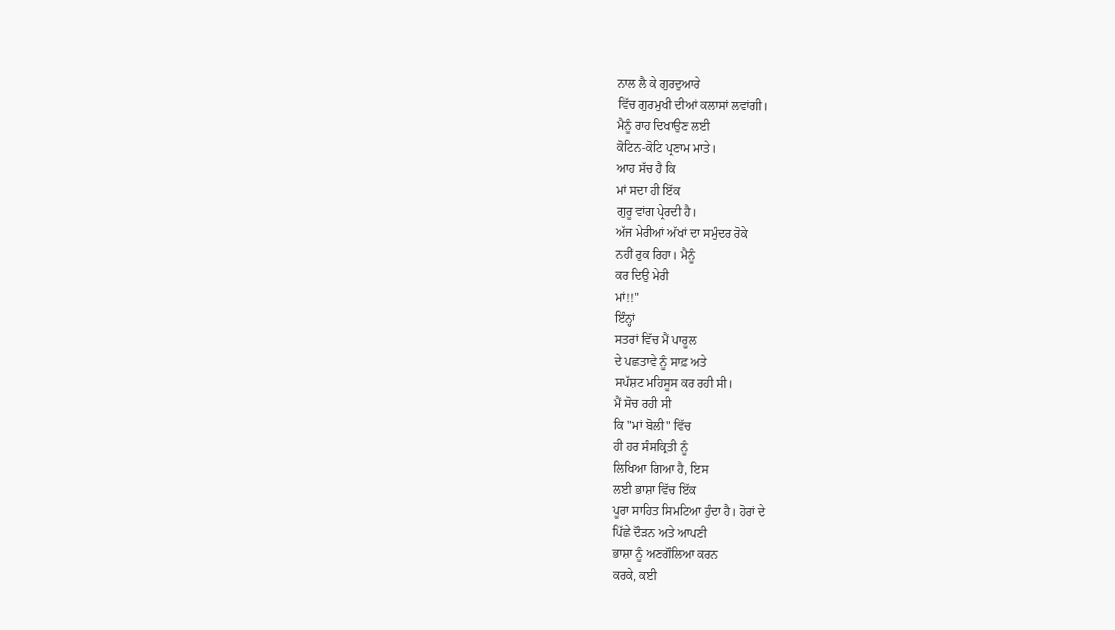ਨਾਲ ਲੈ ਕੇ ਗੁਰਦੁਆਰੇ
ਵਿੱਚ ਗੁਰਮੁਖੀ ਦੀਆਂ ਕਲਾਸਾਂ ਲਵਾਂਗੀ।
ਮੈਨੂੰ ਰਾਹ ਦਿਖਾਉਣ ਲਈ
ਕੋਟਿਨ-ਕੋਟਿ ਪ੍ਰਣਾਮ ਮਾਤੇ।
ਆਹ ਸੱਚ ਹੈ ਕਿ
ਮਾਂ ਸਦਾ ਹੀ ਇੱਕ
ਗੁਰੂ ਵਾਂਗ ਪ੍ਰੇਰਦੀ ਹੈ।
ਅੱਜ ਮੇਰੀਆਂ ਅੱਖਾਂ ਦਾ ਸਮੁੰਦਰ ਰੋਕੇ
ਨਹੀਂ ਰੁਕ ਰਿਹਾ। ਮੈਨੂੰ
ਕਰ ਦਿਉ ਮੇਰੀ
ਮਾਂ!!"
ਇੰਨ੍ਹਾਂ
ਸਤਰਾਂ ਵਿੱਚ ਮੈਂ ਪਾਰੂਲ
ਦੇ ਪਛਤਾਵੇ ਨੂੰ ਸਾਫ਼ ਅਤੇ
ਸਪੱਸ਼ਟ ਮਹਿਸੂਸ ਕਰ ਰਹੀ ਸੀ।
ਮੈਂ ਸੋਚ ਰਹੀ ਸੀ
ਕਿ "ਮਾਂ ਬੋਲੀ" ਵਿੱਚ
ਹੀ ਹਰ ਸੰਸਕ੍ਰਿਤੀ ਨੂੰ
ਲਿਖਿਆ ਗਿਆ ਹੈ, ਇਸ
ਲਈ ਭਾਸ਼ਾ ਵਿੱਚ ਇੱਕ
ਪੂਰਾ ਸਾਹਿਤ ਸਿਮਟਿਆ ਹੁੰਦਾ ਹੈ। ਹੋਰਾਂ ਦੇ
ਪਿੱਛੇ ਦੌੜਨ ਅਤੇ ਆਪਣੀ
ਭਾਸ਼ਾ ਨੂੰ ਅਣਗੌਲਿਆ ਕਰਨ
ਕਰਕੇ, ਕਈ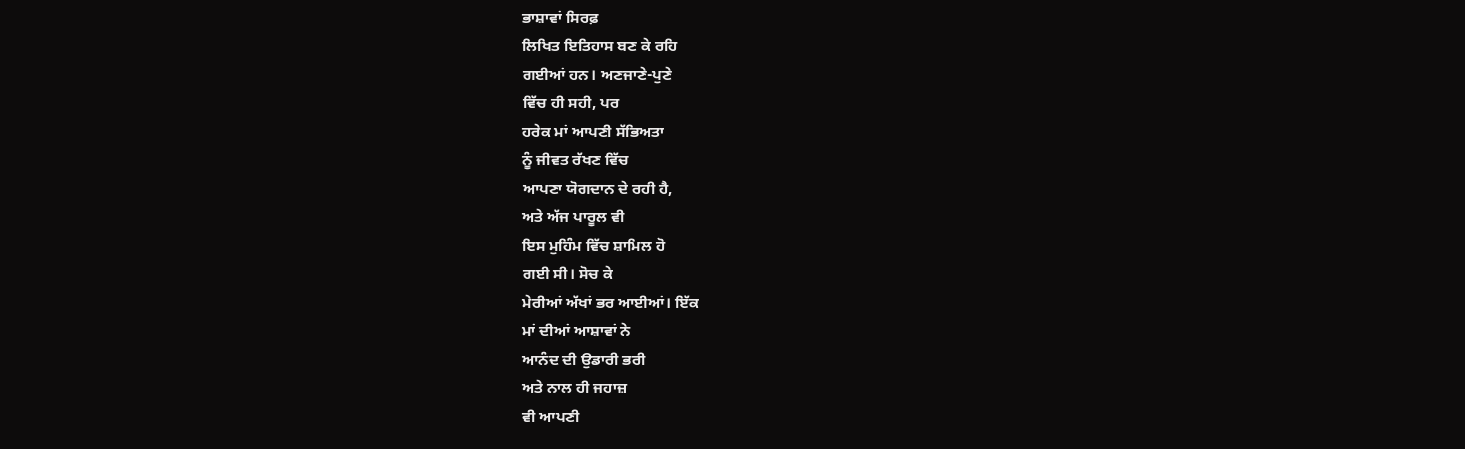ਭਾਸ਼ਾਵਾਂ ਸਿਰਫ਼
ਲਿਖਿਤ ਇਤਿਹਾਸ ਬਣ ਕੇ ਰਹਿ
ਗਈਆਂ ਹਨ। ਅਣਜਾਣੇ-ਪੁਣੇ
ਵਿੱਚ ਹੀ ਸਹੀ, ਪਰ
ਹਰੇਕ ਮਾਂ ਆਪਣੀ ਸੱਭਿਅਤਾ
ਨੂੰ ਜੀਵਤ ਰੱਖਣ ਵਿੱਚ
ਆਪਣਾ ਯੋਗਦਾਨ ਦੇ ਰਹੀ ਹੈ,
ਅਤੇ ਅੱਜ ਪਾਰੂਲ ਵੀ
ਇਸ ਮੁਹਿੰਮ ਵਿੱਚ ਸ਼ਾਮਿਲ ਹੋ
ਗਈ ਸੀ। ਸੋਚ ਕੇ
ਮੇਰੀਆਂ ਅੱਖਾਂ ਭਰ ਆਈਆਂ। ਇੱਕ
ਮਾਂ ਦੀਆਂ ਆਸ਼ਾਵਾਂ ਨੇ
ਆਨੰਦ ਦੀ ਉਡਾਰੀ ਭਰੀ
ਅਤੇ ਨਾਲ ਹੀ ਜਹਾਜ਼
ਵੀ ਆਪਣੀ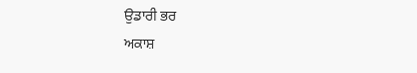ਉਡਾਰੀ ਭਰ
ਅਕਾਸ਼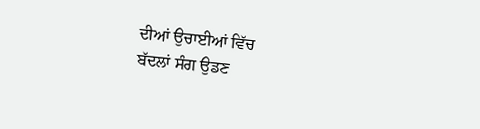ਦੀਆਂ ਉਚਾਈਆਂ ਵਿੱਚ
ਬੱਦਲਾਂ ਸੰਗ ਉਡਣ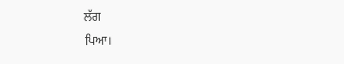ਲੱਗ
ਪਿਆ।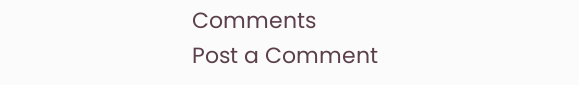Comments
Post a Comment